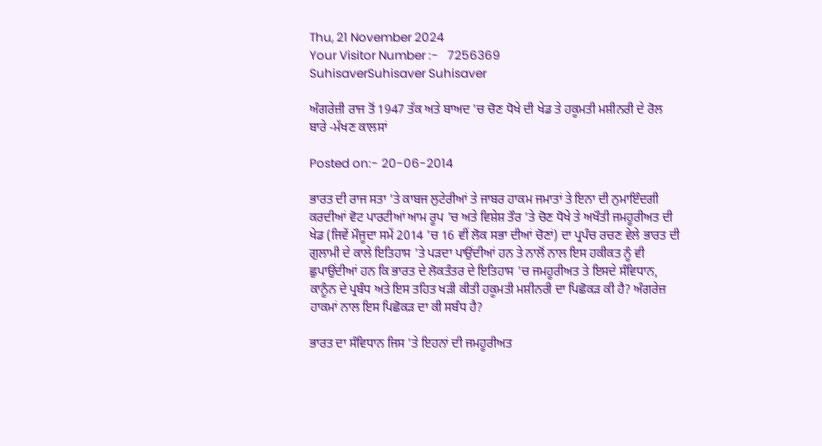Thu, 21 November 2024
Your Visitor Number :-   7256369
SuhisaverSuhisaver Suhisaver

ਅੰਗਰੇਜ਼ੀ ਰਾਜ ਤੋਂ 1947 ਤੱਕ ਅਤੇ ਬਾਅਦ 'ਚ ਚੋਣ ਧੋਖੇ ਦੀ ਖੇਡ ਤੇ ਹਕੂਮਤੀ ਮਸ਼ੀਨਰੀ ਦੇ ਰੋਲ ਬਾਰੇ -ਮੱਖਣ ਕਾਲਸਾਂ

Posted on:- 20-06-2014

ਭਾਰਤ ਦੀ ਰਾਜ ਸਤਾ 'ਤੇ ਕਾਬਜ ਲੁਟੇਰੀਆਂ ਤੇ ਜਾਬਰ ਹਾਕਮ ਜਮਾਤਾਂ ਤੇ ਇਨਾ ਦੀ ਨੁਮਾਇੰਦਗੀ ਕਰਦੀਆਂ ਵੋਟ ਪਾਰਟੀਆਂ ਆਮ ਰੂਪ 'ਚ ਅਤੇ ਵਿਸ਼ੇਸ਼ ਤੌਰ 'ਤੇ ਚੋਣ ਧੋਖੇ ਤੇ ਅਖੌਤੀ ਜਮਹੂਰੀਅਤ ਦੀ ਖੇਡ (ਜਿਵੇਂ ਮੌਜੂਦਾ ਸਮੇਂ 2014 'ਚ 16 ਵੀਂ ਲੋਕ ਸਭਾ ਦੀਆਂ ਚੋਣਾਂ) ਦਾ ਪ੍ਰਪੰਚ ਰਚਣ ਵੇਲੇ ਭਾਰਤ ਦੀ ਗੁਲਾਮੀ ਦੇ ਕਾਲੇ ਇਤਿਹਾਸ 'ਤੇ ਪੜਦਾ ਪਾਉਂਦੀਆਂ ਹਨ ਤੇ ਨਾਲੋਂ ਨਾਲ ਇਸ ਹਕੀਕਤ ਨੂੰ ਵੀ ਛੁਪਾਉਂਦੀਆਂ ਹਨ ਕਿ ਭਾਰਤ ਦੇ ਲੋਕਤੰਤਰ ਦੇ ਇਤਿਹਾਸ 'ਚ ਜਮਹੂਰੀਅਤ ਤੇ ਇਸਦੇ ਸੰਵਿਧਾਨ, ਕਾਨੂੰਨ ਦੇ ਪ੍ਰਬੰਧ ਅਤੇ ਇਸ ਤਹਿਤ ਖੜੀ ਕੀਤੀ ਹਕੂਮਤੀ ਮਸ਼ੀਨਰੀ ਦਾ ਪਿਛੋਕੜ ਕੀ ਹੈ? ਅੰਗਰੇਜ਼ ਹਾਕਮਾਂ ਨਾਲ ਇਸ ਪਿਛੋਕੜ ਦਾ ਕੀ ਸਬੰਧ ਹੈ?

ਭਾਰਤ ਦਾ ਸੰਵਿਧਾਨ ਜਿਸ 'ਤੇ ਇਹਨਾਂ ਦੀ ਜਮਹੂਰੀਅਤ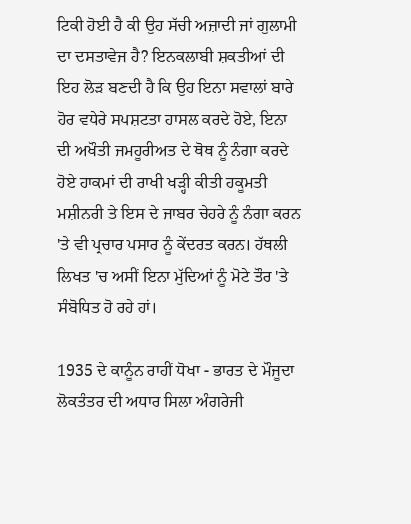ਟਿਕੀ ਹੋਈ ਹੈ ਕੀ ਉਹ ਸੱਚੀ ਅਜ਼ਾਦੀ ਜਾਂ ਗੁਲਾਮੀ ਦਾ ਦਸਤਾਵੇਜ ਹੈ? ਇਨਕਲਾਬੀ ਸ਼ਕਤੀਆਂ ਦੀ ਇਹ ਲੋੜ ਬਣਦੀ ਹੈ ਕਿ ਉਹ ਇਨਾ ਸਵਾਲਾਂ ਬਾਰੇ ਹੋਰ ਵਧੇਰੇ ਸਪਸ਼ਟਤਾ ਹਾਸਲ ਕਰਦੇ ਹੋਏ, ਇਨਾ ਦੀ ਅਖੌਤੀ ਜਮਹੂਰੀਅਤ ਦੇ ਥੋਥ ਨੂੰ ਨੰਗਾ ਕਰਦੇ ਹੋਏ ਹਾਕਮਾਂ ਦੀ ਰਾਖੀ ਖੜ੍ਹੀ ਕੀਤੀ ਹਕੂਮਤੀ ਮਸ਼ੀਨਰੀ ਤੇ ਇਸ ਦੇ ਜਾਬਰ ਚੇਹਰੇ ਨੂੰ ਨੰਗਾ ਕਰਨ 'ਤੇ ਵੀ ਪ੍ਰਚਾਰ ਪਸਾਰ ਨੂੰ ਕੇਂਦਰਤ ਕਰਨ। ਹੱਥਲੀ ਲਿਖਤ 'ਚ ਅਸੀਂ ਇਨਾ ਮੁੱਦਿਆਂ ਨੂੰ ਮੋਟੇ ਤੌਰ 'ਤੇ ਸੰਬੋਧਿਤ ਹੋ ਰਹੇ ਹਾਂ।

1935 ਦੇ ਕਾਨੂੰਨ ਰਾਹੀਂ ਧੋਖਾ - ਭਾਰਤ ਦੇ ਮੌਜੂਦਾ ਲੋਕਤੰਤਰ ਦੀ ਅਧਾਰ ਸਿਲਾ ਅੰਗਰੇਜੀ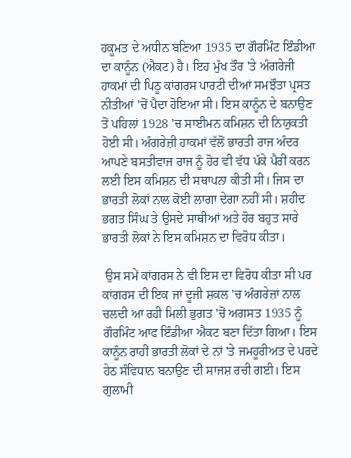ਹਕੂਮਤ ਦੇ ਅਧੀਨ ਬਣਿਆ 1935 ਦਾ ਗੌਰਮਿੰਟ ਇੰਡੀਆ ਦਾ ਕਾਨੂੰਨ (ਐਕਟ) ਹੈ। ਇਹ ਮੁੱਖ ਤੌਰ 'ਤੇ ਅੰਗਰੇਜੀ ਹਾਕਮਾਂ ਦੀ ਪਿਠੂ ਕਾਂਗਰਸ ਪਾਰਟੀ ਦੀਆਂ ਸਮਝੌਤਾ ਪ੍ਰਸਤ ਨੀਤੀਆਂ 'ਚੋਂ ਪੈਦਾ ਹੋਇਆ ਸੀ। ਇਸ ਕਾਨੂੰਨ ਦੇ ਬਨਾਉਣ ਤੋਂ ਪਹਿਲਾਂ 1928 'ਚ ਸਾਈਮਨ ਕਮਿਸ਼ਨ ਦੀ ਨਿਯੁਕਤੀ ਹੋਈ ਸੀ। ਅੰਗਰੇਜ਼ੀ ਹਾਕਮਾਂ ਵੱਲੋਂ ਭਾਰਤੀ ਰਾਜ ਅੰਦਰ ਆਪਣੇ ਬਸਤੀਵਾਜ ਰਾਜ ਨੂੰ ਹੋਰ ਵੀ ਵੱਧ ਪੱਕੇ ਪੈਰੀਂ ਕਰਨ ਲਈ ਇਸ ਕਮਿਸ਼ਨ ਦੀ ਸਥਾਪਨਾ ਕੀਤੀ ਸੀ। ਜਿਸ ਦਾ ਭਾਰਤੀ ਲੋਕਾਂ ਨਾਲ ਕੋਈ ਲਾਗਾ ਦੇਗਾ ਨਹੀਂ ਸੀ। ਸ਼ਹੀਦ ਭਗਤ ਸਿੰਘ ਤੇ ਉਸਦੇ ਸਾਥੀਆਂ ਅਤੇ ਹੋਰ ਬਹੁਤ ਸਾਰੇ ਭਾਰਤੀ ਲੋਕਾਂ ਨੇ ਇਸ ਕਮਿਸ਼ਨ ਦਾ ਵਿਰੋਧ ਕੀਤਾ।

 ਉਸ ਸਮੇਂ ਕਾਂਗਰਸ ਨੇ ਵੀ ਇਸ ਦਾ ਵਿਰੋਧ ਕੀਤਾ ਸੀ ਪਰ ਕਾਂਗਰਸ ਦੀ ਇਕ ਜਾਂ ਦੂਜੀ ਸ਼ਕਲ 'ਚ ਅੰਗਰੇਜ਼ਾਂ ਨਾਲ ਚਲਦੀ ਆ ਰਹੀ ਮਿਲੀ ਭੁਗਤ 'ਚੋਂ ਅਗਸਤ 1935 ਨੂੰ ਗੌਰਮਿੰਟ ਆਫ ਇੰਡੀਆ ਐਕਟ ਬਣਾ ਦਿੱਤਾ ਗਿਆ। ਇਸ ਕਾਨੂੰਨ ਰਾਹੀਂ ਭਾਰਤੀ ਲੋਕਾਂ ਦੇ ਨਾਂ 'ਤੇ ਜਮਹੂਰੀਅਤ ਦੇ ਪਰਦੇ ਹੇਠ ਸੰਵਿਧਾਨ ਬਨਾਉਣ ਦੀ ਸਾਜਸ਼ ਰਚੀ ਗਈ। ਇਸ ਗੁਲਾਮੀ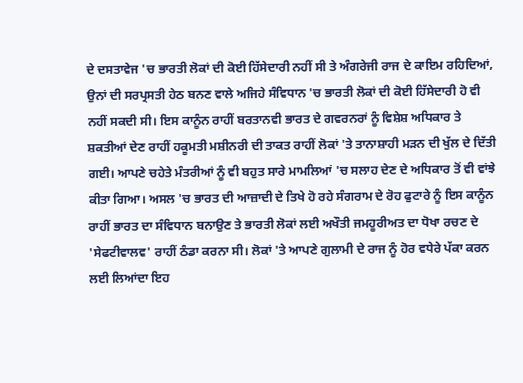ਦੇ ਦਸਤਾਵੇਜ 'ਚ ਭਾਰਤੀ ਲੋਕਾਂ ਦੀ ਕੋਈ ਹਿੱਸੇਦਾਰੀ ਨਹੀਂ ਸੀ ਤੇ ਅੰਗਰੇਜੀ ਰਾਜ ਦੇ ਕਾਇਮ ਰਹਿਦਿਆਂ, ਉਨਾਂ ਦੀ ਸਰਪ੍ਰਸਤੀ ਹੇਠ ਬਨਣ ਵਾਲੇ ਅਜਿਹੇ ਸੰਵਿਧਾਨ 'ਚ ਭਾਰਤੀ ਲੋਕਾਂ ਦੀ ਕੋਈ ਹਿੱਸੇਦਾਰੀ ਹੋ ਵੀ ਨਹੀਂ ਸਕਦੀ ਸੀ। ਇਸ ਕਾਨੂੰਨ ਰਾਹੀਂ ਬਰਤਾਨਵੀ ਭਾਰਤ ਦੇ ਗਵਰਨਰਾਂ ਨੂੰ ਵਿਸ਼ੇਸ਼ ਅਧਿਕਾਰ ਤੇ ਸ਼ਕਤੀਆਂ ਦੇਣ ਰਾਹੀਂ ਹਕੂਮਤੀ ਮਸ਼ੀਨਰੀ ਦੀ ਤਾਕਤ ਰਾਹੀਂ ਲੋਕਾਂ 'ਤੇ ਤਾਨਾਸ਼ਾਹੀ ਮੜਨ ਦੀ ਖੁੱਲ ਦੇ ਦਿੱਤੀ ਗਈ। ਆਪਣੇ ਚਹੇਤੇ ਮੰਤਰੀਆਂ ਨੂੰ ਵੀ ਬਹੁਤ ਸਾਰੇ ਮਾਮਲਿਆਂ 'ਚ ਸਲਾਹ ਦੇਣ ਦੇ ਅਧਿਕਾਰ ਤੋਂ ਵੀ ਵਾਂਝੇ ਕੀਤਾ ਗਿਆ। ਅਸਲ 'ਚ ਭਾਰਤ ਦੀ ਆਜ਼ਾਦੀ ਦੇ ਤਿਖੇ ਹੋ ਰਹੇ ਸੰਗਰਾਮ ਦੇ ਰੋਹ ਫੁਟਾਰੇ ਨੂੰ ਇਸ ਕਾਨੂੰਨ ਰਾਹੀਂ ਭਾਰਤ ਦਾ ਸੰਵਿਧਾਨ ਬਨਾਉਣ ਤੇ ਭਾਰਤੀ ਲੋਕਾਂ ਲਈ ਅਖੌਤੀ ਜਮਹੂਰੀਅਤ ਦਾ ਧੋਖਾ ਰਚਣ ਦੇ 'ਸੇਫਟੀਵਾਲਵ' ਰਾਹੀਂ ਠੰਡਾ ਕਰਨਾ ਸੀ। ਲੋਕਾਂ 'ਤੇ ਆਪਣੇ ਗੁਲਾਮੀ ਦੇ ਰਾਜ ਨੂੰ ਹੋਰ ਵਧੇਰੇ ਪੱਕਾ ਕਰਨ ਲਈ ਲਿਆਂਦਾ ਇਹ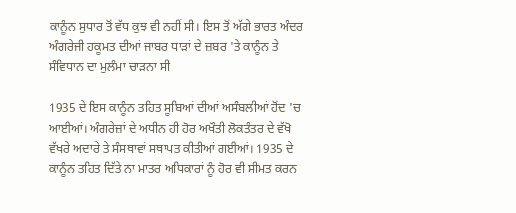ਕਾਨੂੰਨ ਸੁਧਾਰ ਤੋਂ ਵੱਧ ਕੁਝ ਵੀ ਨਹੀਂ ਸੀ। ਇਸ ਤੋਂ ਅੱਗੇ ਭਾਰਤ ਅੰਦਰ ਅੰਗਰੇਜੀ ਹਕੂਮਤ ਦੀਆਂ ਜਾਬਰ ਧਾੜਾਂ ਦੇ ਜ਼ਬਰ 'ਤੇ ਕਾਨੂੰਨ ਤੇ ਸੰਵਿਧਾਨ ਦਾ ਮੁਲੰਮਾ ਚਾੜਨਾ ਸੀ

1935 ਦੇ ਇਸ ਕਾਨੂੰਨ ਤਹਿਤ ਸੂਬਿਆਂ ਦੀਆਂ ਅਸੰਬਲੀਆਂ ਹੋਂਦ 'ਚ ਆਈਆਂ। ਅੰਗਰੇਜ਼ਾਂ ਦੇ ਅਧੀਨ ਹੀ ਹੋਰ ਅਖੌਤੀ ਲੋਕਤੰਤਰ ਦੇ ਵੱਖੋ ਵੱਖਰੇ ਅਦਾਰੇ ਤੇ ਸੰਸਥਾਵਾਂ ਸਥਾਪਤ ਕੀਤੀਆਂ ਗਈਆਂ। 1935 ਦੇ ਕਾਨੂੰਨ ਤਹਿਤ ਦਿੱਤੇ ਨਾ ਮਾਤਰ ਅਧਿਕਾਰਾਂ ਨੂੰ ਹੋਰ ਵੀ ਸੀਮਤ ਕਰਨ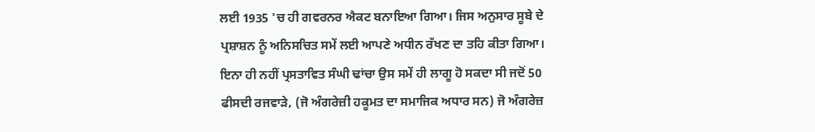ਲਈ 1935 'ਚ ਹੀ ਗਵਰਨਰ ਐਕਟ ਬਨਾਇਆ ਗਿਆ। ਜਿਸ ਅਨੁਸਾਰ ਸੂਬੇ ਦੇ ਪ੍ਰਸ਼ਾਸ਼ਨ ਨੂੰ ਅਨਿਸਚਿਤ ਸਮੇਂ ਲਈ ਆਪਣੇ ਅਧੀਨ ਰੱਖਣ ਦਾ ਤਹਿ ਕੀਤਾ ਗਿਆ। ਇਨਾ ਹੀ ਨਹੀਂ ਪ੍ਰਸਤਾਵਿਤ ਸੰਘੀ ਢਾਂਚਾ ਉਸ ਸਮੇਂ ਹੀ ਲਾਗੂ ਹੋ ਸਕਦਾ ਸੀ ਜਦੋਂ 50 ਫੀਸਦੀ ਰਜਵਾੜੇ, (ਜੋ ਅੰਗਰੇਜ਼ੀ ਹਕੂਮਤ ਦਾ ਸਮਾਜਿਕ ਅਧਾਰ ਸਨ) ਜੋ ਅੰਗਰੇਜ਼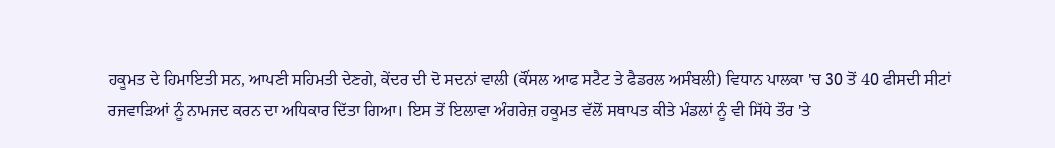ਹਕੂਮਤ ਦੇ ਹਿਮਾਇਤੀ ਸਨ, ਆਪਣੀ ਸਹਿਮਤੀ ਦੇਣਗੇ, ਕੇਂਦਰ ਦੀ ਦੋ ਸਦਨਾਂ ਵਾਲੀ (ਕੌਂਸਲ ਆਫ ਸਟੈਟ ਤੇ ਫੈਡਰਲ ਅਸੰਬਲੀ) ਵਿਧਾਨ ਪਾਲਕਾ 'ਚ 30 ਤੋਂ 40 ਫੀਸਦੀ ਸੀਟਾਂ ਰਜਵਾੜਿਆਂ ਨੂੰ ਨਾਮਜਦ ਕਰਨ ਦਾ ਅਧਿਕਾਰ ਦਿੱਤਾ ਗਿਆ। ਇਸ ਤੋਂ ਇਲਾਵਾ ਅੰਗਰੇਜ਼ ਹਕੂਮਤ ਵੱਲੋਂ ਸਥਾਪਤ ਕੀਤੇ ਮੰਡਲਾਂ ਨੂੰ ਵੀ ਸਿੱਧੇ ਤੌਰ 'ਤੇ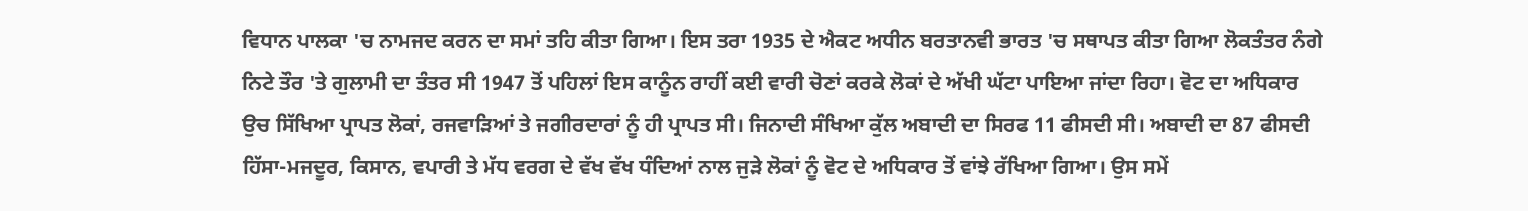ਵਿਧਾਨ ਪਾਲਕਾ 'ਚ ਨਾਮਜਦ ਕਰਨ ਦਾ ਸਮਾਂ ਤਹਿ ਕੀਤਾ ਗਿਆ। ਇਸ ਤਰਾ 1935 ਦੇ ਐਕਟ ਅਧੀਨ ਬਰਤਾਨਵੀ ਭਾਰਤ 'ਚ ਸਥਾਪਤ ਕੀਤਾ ਗਿਆ ਲੋਕਤੰਤਰ ਨੰਗੇ ਨਿਟੇ ਤੌਰ 'ਤੇ ਗੁਲਾਮੀ ਦਾ ਤੰਤਰ ਸੀ 1947 ਤੋਂ ਪਹਿਲਾਂ ਇਸ ਕਾਨੂੰਨ ਰਾਹੀਂ ਕਈ ਵਾਰੀ ਚੋਣਾਂ ਕਰਕੇ ਲੋਕਾਂ ਦੇ ਅੱਖੀ ਘੱਟਾ ਪਾਇਆ ਜਾਂਦਾ ਰਿਹਾ। ਵੋਟ ਦਾ ਅਧਿਕਾਰ ਉਚ ਸਿੱਖਿਆ ਪ੍ਰਾਪਤ ਲੋਕਾਂ, ਰਜਵਾੜਿਆਂ ਤੇ ਜਗੀਰਦਾਰਾਂ ਨੂੰ ਹੀ ਪ੍ਰਾਪਤ ਸੀ। ਜਿਨਾਦੀ ਸੰਖਿਆ ਕੁੱਲ ਅਬਾਦੀ ਦਾ ਸਿਰਫ 11 ਫੀਸਦੀ ਸੀ। ਅਬਾਦੀ ਦਾ 87 ਫੀਸਦੀ ਹਿੱਸਾ-ਮਜਦੂਰ, ਕਿਸਾਨ, ਵਪਾਰੀ ਤੇ ਮੱਧ ਵਰਗ ਦੇ ਵੱਖ ਵੱਖ ਧੰਦਿਆਂ ਨਾਲ ਜੁੜੇ ਲੋਕਾਂ ਨੂੰ ਵੋਟ ਦੇ ਅਧਿਕਾਰ ਤੋਂ ਵਾਂਝੇ ਰੱਖਿਆ ਗਿਆ। ਉਸ ਸਮੇਂ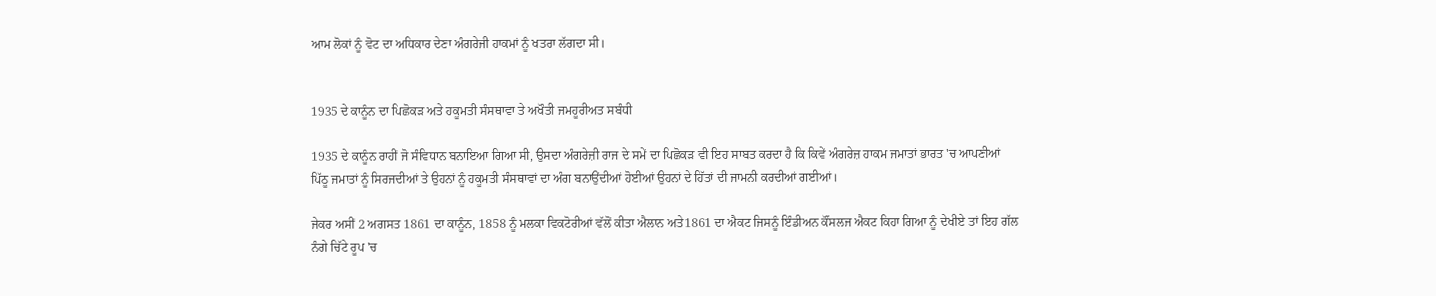ਆਮ ਲੋਕਾਂ ਨੂੰ ਵੋਟ ਦਾ ਅਧਿਕਾਰ ਦੇਣਾ ਅੰਗਰੇਜੀ ਹਾਕਮਾਂ ਨੂੰ ਖਤਰਾ ਲੱਗਦਾ ਸੀ।


1935 ਦੇ ਕਾਨੂੰਨ ਦਾ ਪਿਛੋਕੜ ਅਤੇ ਹਕੂਮਤੀ ਸੰਸਥਾਵਾ ਤੇ ਅਖੌਤੀ ਜਮਹੂਰੀਅਤ ਸਬੰਧੀ

1935 ਦੇ ਕਾਨੂੰਨ ਰਾਹੀਂ ਜੋ ਸੰਵਿਧਾਨ ਬਨਾਇਆ ਗਿਆ ਸੀ, ਉਸਦਾ ਅੰਗਰੇਜ਼ੀ ਰਾਜ ਦੇ ਸਮੇਂ ਦਾ ਪਿਛੋਕੜ ਵੀ ਇਹ ਸਾਬਤ ਕਰਦਾ ਹੈ ਕਿ ਕਿਵੇਂ ਅੰਗਰੇਜ਼ ਹਾਕਮ ਜਮਾਤਾਂ ਭਾਰਤ 'ਚ ਆਪਣੀਆਂ ਪਿੱਠੂ ਜਮਾਤਾਂ ਨੂੰ ਸਿਰਜਦੀਆਂ ਤੇ ਉਹਨਾਂ ਨੂੰ ਹਕੂਮਤੀ ਸੰਸਥਾਵਾਂ ਦਾ ਅੰਗ ਬਨਾਉਂਦੀਆਂ ਹੋਈਆਂ ਉਹਨਾਂ ਦੇ ਹਿੱਤਾਂ ਦੀ ਜਾਮਨੀ ਕਰਦੀਆਂ ਗਈਆਂ।

ਜੇਕਰ ਅਸੀਂ 2 ਅਗਸਤ 1861 ਦਾ ਕਾਨੂੰਨ, 1858 ਨੂੰ ਮਲਕਾ ਵਿਕਟੋਰੀਆਂ ਵੱਲੋਂ ਕੀਤਾ ਐਲਾਨ ਅਤੇ1861 ਦਾ ਐਕਟ ਜਿਸਨੂੰ ਇੰਡੀਅਨ ਕੌਂਸਲਜ ਐਕਟ ਕਿਹਾ ਗਿਆ ਨੂੰ ਦੇਖੀਏ ਤਾਂ ਇਹ ਗੱਲ ਨੰਗੇ ਚਿੱਟੇ ਰੂਪ 'ਚ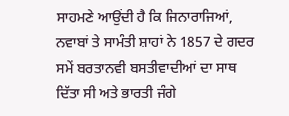ਸਾਹਮਣੇ ਆਉਂਦੀ ਹੈ ਕਿ ਜਿਨਾਰਾਜਿਆਂ, ਨਵਾਬਾਂ ਤੇ ਸਾਮੰਤੀ ਸ਼ਾਹਾਂ ਨੇ 1857 ਦੇ ਗਦਰ ਸਮੇਂ ਬਰਤਾਨਵੀ ਬਸਤੀਵਾਦੀਆਂ ਦਾ ਸਾਥ ਦਿੱਤਾ ਸੀ ਅਤੇ ਭਾਰਤੀ ਜੰਗੇ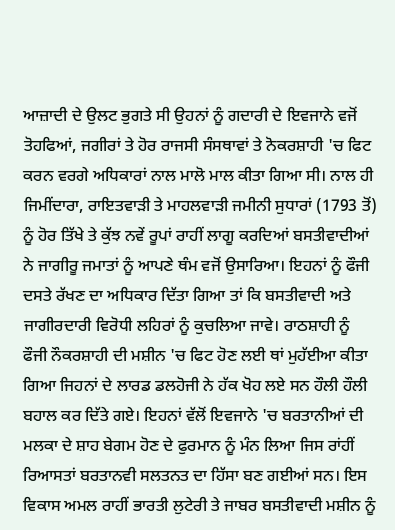ਆਜ਼ਾਦੀ ਦੇ ਉਲਟ ਭੁਗਤੇ ਸੀ ਉਹਨਾਂ ਨੂੰ ਗਦਾਰੀ ਦੇ ਇਵਜਾਨੇ ਵਜੋਂ ਤੋਹਫਿਆਂ, ਜਗੀਰਾਂ ਤੇ ਹੋਰ ਰਾਜਸੀ ਸੰਸਥਾਵਾਂ ਤੇ ਨੋਕਰਸ਼ਾਹੀ 'ਚ ਫਿਟ ਕਰਨ ਵਰਗੇ ਅਧਿਕਾਰਾਂ ਨਾਲ ਮਾਲੋ ਮਾਲ ਕੀਤਾ ਗਿਆ ਸੀ। ਨਾਲ ਹੀ ਜਿਮੀਂਦਾਰਾ, ਰਾਇਤਵਾੜੀ ਤੇ ਮਾਹਲਵਾੜੀ ਜਮੀਨੀ ਸੁਧਾਰਾਂ (1793 ਤੋਂ) ਨੂੰ ਹੋਰ ਤਿੱਖੇ ਤੇ ਕੁੱਝ ਨਵੇਂ ਰੂਪਾਂ ਰਾਹੀਂ ਲਾਗੂ ਕਰਦਿਆਂ ਬਸਤੀਵਾਦੀਆਂ ਨੇ ਜਾਗੀਰੂ ਜਮਾਤਾਂ ਨੂੰ ਆਪਣੇ ਥੰਮ ਵਜੋਂ ਉਸਾਰਿਆ। ਇਹਨਾਂ ਨੂੰ ਫੌਜੀ ਦਸਤੇ ਰੱਖਣ ਦਾ ਅਧਿਕਾਰ ਦਿੱਤਾ ਗਿਆ ਤਾਂ ਕਿ ਬਸਤੀਵਾਦੀ ਅਤੇ ਜਾਗੀਰਦਾਰੀ ਵਿਰੋਧੀ ਲਹਿਰਾਂ ਨੂੰ ਕੁਚਲਿਆ ਜਾਵੇ। ਰਾਠਸ਼ਾਹੀ ਨੂੰ ਫੌਜੀ ਨੌਕਰਸ਼ਾਹੀ ਦੀ ਮਸ਼ੀਨ 'ਚ ਫਿਟ ਹੋਣ ਲਈ ਥਾਂ ਮੁਹੱਈਆ ਕੀਤਾ ਗਿਆ ਜਿਹਨਾਂ ਦੇ ਲਾਰਡ ਡਲਹੋਜੀ ਨੇ ਹੱਕ ਖੋਹ ਲਏ ਸਨ ਹੌਲੀ ਹੌਲੀ ਬਹਾਲ ਕਰ ਦਿੱਤੇ ਗਏ। ਇਹਨਾਂ ਵੱਲੋਂ ਇਵਜਾਨੇ 'ਚ ਬਰਤਾਨੀਆਂ ਦੀ ਮਲਕਾ ਦੇ ਸ਼ਾਹ ਬੇਗਮ ਹੋਣ ਦੇ ਫੁਰਮਾਨ ਨੂੰ ਮੰਨ ਲਿਆ ਜਿਸ ਰਾਂਹੀਂ ਰਿਆਸਤਾਂ ਬਰਤਾਨਵੀ ਸਲਤਨਤ ਦਾ ਹਿੱਸਾ ਬਣ ਗਈਆਂ ਸਨ। ਇਸ ਵਿਕਾਸ ਅਮਲ ਰਾਹੀਂ ਭਾਰਤੀ ਲੁਟੇਰੀ ਤੇ ਜਾਬਰ ਬਸਤੀਵਾਦੀ ਮਸ਼ੀਨ ਨੂੰ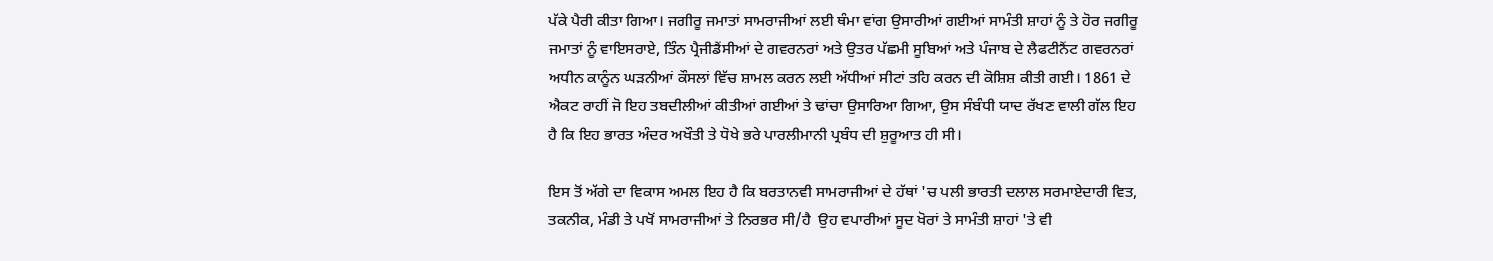ਪੱਕੇ ਪੈਰੀ ਕੀਤਾ ਗਿਆ। ਜਗੀਰੂ ਜਮਾਤਾਂ ਸਾਮਰਾਜੀਆਂ ਲਈ ਥੰਮਾ ਵਾਂਗ ਉਸਾਰੀਆਂ ਗਈਆਂ ਸਾਮੰਤੀ ਸ਼ਾਹਾਂ ਨੂੰ ਤੇ ਹੋਰ ਜਗੀਰੂ ਜਮਾਤਾਂ ਨੂੰ ਵਾਇਸਰਾਏ, ਤਿੰਨ ਪ੍ਰੈਜੀਡੈਂਸੀਆਂ ਦੇ ਗਵਰਨਰਾਂ ਅਤੇ ਉਤਰ ਪੱਛਮੀ ਸੂਬਿਆਂ ਅਤੇ ਪੰਜਾਬ ਦੇ ਲੈਫਟੀਨੈਂਟ ਗਵਰਨਰਾਂ ਅਧੀਨ ਕਾਨੂੰਨ ਘੜਨੀਆਂ ਕੌਸਲਾਂ ਵਿੱਚ ਸ਼ਾਮਲ ਕਰਨ ਲਈ ਅੱਧੀਆਂ ਸੀਟਾਂ ਤਹਿ ਕਰਨ ਦੀ ਕੋਸ਼ਿਸ਼ ਕੀਤੀ ਗਈ। 1861 ਦੇ ਐਕਟ ਰਾਹੀਂ ਜੋ ਇਹ ਤਬਦੀਲੀਆਂ ਕੀਤੀਆਂ ਗਈਆਂ ਤੇ ਢਾਂਚਾ ਉਸਾਰਿਆ ਗਿਆ, ਉਸ ਸੰਬੰਧੀ ਯਾਦ ਰੱਖਣ ਵਾਲੀ ਗੱਲ ਇਹ ਹੈ ਕਿ ਇਹ ਭਾਰਤ ਅੰਦਰ ਅਖੌਤੀ ਤੇ ਧੋਖੇ ਭਰੇ ਪਾਰਲੀਮਾਨੀ ਪ੍ਰਬੰਧ ਦੀ ਸ਼ੁਰੂਆਤ ਹੀ ਸੀ।

ਇਸ ਤੋਂ ਅੱਗੇ ਦਾ ਵਿਕਾਸ ਅਮਲ ਇਹ ਹੈ ਕਿ ਬਰਤਾਨਵੀ ਸਾਮਰਾਜੀਆਂ ਦੇ ਹੱਥਾਂ 'ਚ ਪਲੀ ਭਾਰਤੀ ਦਲਾਲ ਸਰਮਾਏਦਾਰੀ ਵਿਤ, ਤਕਨੀਕ, ਮੰਡੀ ਤੇ ਪਖੋਂ ਸਾਮਰਾਜੀਆਂ ਤੇ ਨਿਰਭਰ ਸੀ/ਹੈ  ਉਹ ਵਪਾਰੀਆਂ ਸੂਦ ਖੋਰਾਂ ਤੇ ਸਾਮੰਤੀ ਸ਼ਾਹਾਂ 'ਤੇ ਵੀ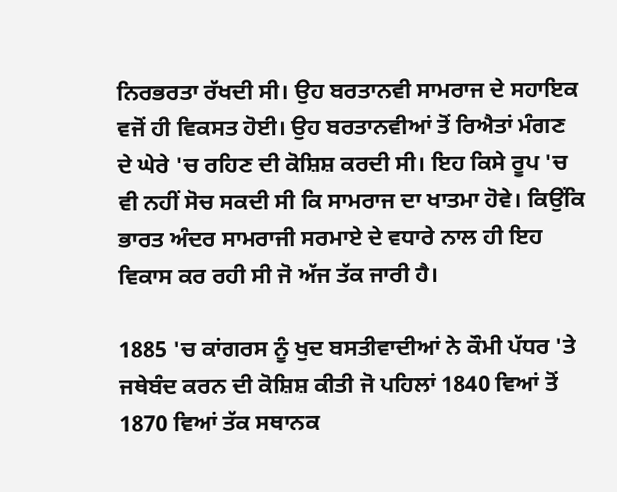ਨਿਰਭਰਤਾ ਰੱਖਦੀ ਸੀ। ਉਹ ਬਰਤਾਨਵੀ ਸਾਮਰਾਜ ਦੇ ਸਹਾਇਕ ਵਜੋਂ ਹੀ ਵਿਕਸਤ ਹੋਈ। ਉਹ ਬਰਤਾਨਵੀਆਂ ਤੋਂ ਰਿਐਤਾਂ ਮੰਗਣ ਦੇ ਘੇਰੇ 'ਚ ਰਹਿਣ ਦੀ ਕੋਸ਼ਿਸ਼ ਕਰਦੀ ਸੀ। ਇਹ ਕਿਸੇ ਰੂਪ 'ਚ ਵੀ ਨਹੀਂ ਸੋਚ ਸਕਦੀ ਸੀ ਕਿ ਸਾਮਰਾਜ ਦਾ ਖਾਤਮਾ ਹੋਵੇ। ਕਿਉਂਕਿ ਭਾਰਤ ਅੰਦਰ ਸਾਮਰਾਜੀ ਸਰਮਾਏ ਦੇ ਵਧਾਰੇ ਨਾਲ ਹੀ ਇਹ ਵਿਕਾਸ ਕਰ ਰਹੀ ਸੀ ਜੋ ਅੱਜ ਤੱਕ ਜਾਰੀ ਹੈ।

1885 'ਚ ਕਾਂਗਰਸ ਨੂੰ ਖੁਦ ਬਸਤੀਵਾਦੀਆਂ ਨੇ ਕੌਮੀ ਪੱਧਰ 'ਤੇ ਜਥੇਬੰਦ ਕਰਨ ਦੀ ਕੋਸ਼ਿਸ਼ ਕੀਤੀ ਜੋ ਪਹਿਲਾਂ 1840 ਵਿਆਂ ਤੋਂ 1870 ਵਿਆਂ ਤੱਕ ਸਥਾਨਕ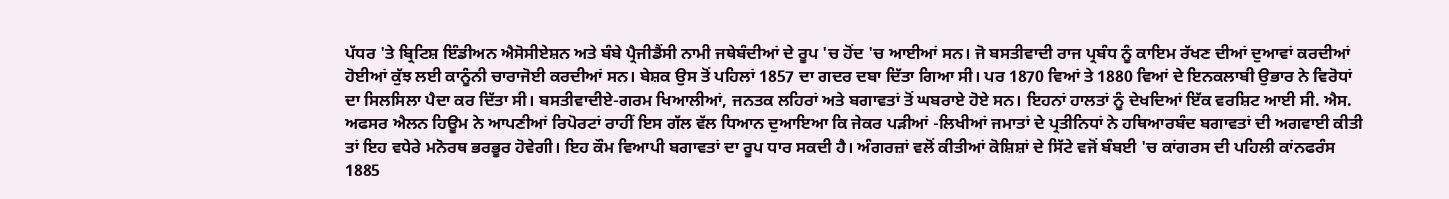ਪੱਧਰ 'ਤੇ ਬ੍ਰਿਟਿਸ਼ ਇੰਡੀਅਨ ਐਸੋਸੀਏਸ਼ਨ ਅਤੇ ਬੰਬੇ ਪ੍ਰੈਜੀਡੈਂਸੀ ਨਾਮੀ ਜਥੇਬੰਦੀਆਂ ਦੇ ਰੂਪ 'ਚ ਹੋਂਦ 'ਚ ਆਈਆਂ ਸਨ। ਜੋ ਬਸਤੀਵਾਦੀ ਰਾਜ ਪ੍ਰਬੰਧ ਨੂੰ ਕਾਇਮ ਰੱਖਣ ਦੀਆਂ ਦੁਆਵਾਂ ਕਰਦੀਆਂ ਹੋਈਆਂ ਕੁੱਝ ਲਈ ਕਾਨੂੰਨੀ ਚਾਰਾਜੋਈ ਕਰਦੀਆਂ ਸਨ। ਬੇਸ਼ਕ ਉਸ ਤੋਂ ਪਹਿਲਾਂ 1857 ਦਾ ਗਦਰ ਦਬਾ ਦਿੱਤਾ ਗਿਆ ਸੀ। ਪਰ 1870 ਵਿਆਂ ਤੇ 1880 ਵਿਆਂ ਦੇ ਇਨਕਲਾਬੀ ਉਭਾਰ ਨੇ ਵਿਰੋਧਾਂ ਦਾ ਸਿਲਸਿਲਾ ਪੈਦਾ ਕਰ ਦਿੱਤਾ ਸੀ। ਬਸਤੀਵਾਦੀਏ-ਗਰਮ ਖਿਆਲੀਆਂ, ਜਨਤਕ ਲਹਿਰਾਂ ਅਤੇ ਬਗਾਵਤਾਂ ਤੋਂ ਘਬਰਾਏ ਹੋਏ ਸਨ। ਇਹਨਾਂ ਹਾਲਤਾਂ ਨੂੰ ਦੇਖਦਿਆਂ ਇੱਕ ਵਰਸ਼ਿਟ ਆਈ ਸੀ. ਐਸ. ਅਫਸਰ ਐਲਨ ਹਿਊਮ ਨੇ ਆਪਣੀਆਂ ਰਿਪੋਰਟਾਂ ਰਾਹੀਂ ਇਸ ਗੱਲ ਵੱਲ ਧਿਆਨ ਦੁਆਇਆ ਕਿ ਜੇਕਰ ਪੜੀਆਂ -ਲਿਖੀਆਂ ਜਮਾਤਾਂ ਦੇ ਪ੍ਰਤੀਨਿਧਾਂ ਨੇ ਹਥਿਆਰਬੰਦ ਬਗਾਵਤਾਂ ਦੀ ਅਗਵਾਈ ਕੀਤੀ ਤਾਂ ਇਹ ਵਧੇਰੇ ਮਨੋਰਥ ਭਰਭੂਰ ਹੋਵੇਗੀ। ਇਹ ਕੌਮ ਵਿਆਪੀ ਬਗਾਵਤਾਂ ਦਾ ਰੂਪ ਧਾਰ ਸਕਦੀ ਹੈ। ਅੰਗਰਜ਼ਾਂ ਵਲੋਂ ਕੀਤੀਆਂ ਕੋਸ਼ਿਸ਼ਾਂ ਦੇ ਸਿੱਟੇ ਵਜੋਂ ਬੰਬਈ 'ਚ ਕਾਂਗਰਸ ਦੀ ਪਹਿਲੀ ਕਾਂਨਫਰੰਸ 1885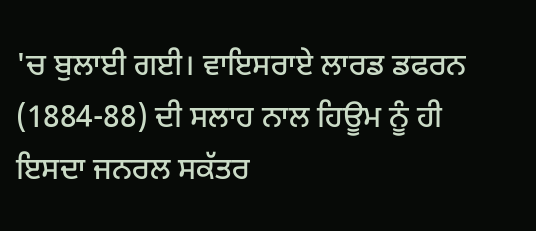'ਚ ਬੁਲਾਈ ਗਈ। ਵਾਇਸਰਾਏ ਲਾਰਡ ਡਫਰਨ (1884-88) ਦੀ ਸਲਾਹ ਨਾਲ ਹਿਊਮ ਨੂੰ ਹੀ ਇਸਦਾ ਜਨਰਲ ਸਕੱਤਰ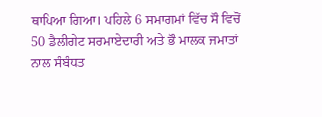ਥਾਪਿਆ ਗਿਆ। ਪਹਿਲੇ 6 ਸਮਾਗਮਾਂ ਵਿੱਚ ਸੌ ਵਿਚੋਂ 50 ਡੈਲੀਗੇਟ ਸਰਮਾਏਦਾਰੀ ਅਤੇ ਭੌ ਮਾਲਕ ਜਮਾਤਾਂ ਨਾਲ ਸੰਬੰਧਤ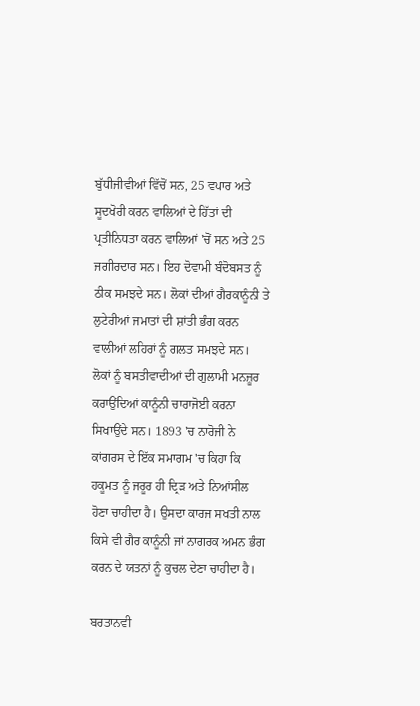ਬੁੱਧੀਜੀਵੀਆਂ ਵਿੱਚੋਂ ਸਨ, 25 ਵਪਾਰ ਅਤੇ ਸੂਦਖੋਰੀ ਕਰਨ ਵਾਲਿਆਂ ਦੇ ਹਿੱਤਾਂ ਦੀ ਪ੍ਰਤੀਨਿਧਤਾ ਕਰਨ ਵਾਲਿਆਂ 'ਚੋਂ ਸਨ ਅਤੇ 25 ਜਗੀਰਦਾਰ ਸਨ। ਇਹ ਦੋਵਾਮੀ ਬੰਦੋਬਸਤ ਨੂੰ ਠੀਕ ਸਮਝਦੇ ਸਨ। ਲੋਕਾਂ ਦੀਆਂ ਗੈਰਕਾਨੂੰਨੀ ਤੇ ਲੁਟੇਰੀਆਂ ਜਮਾਤਾਂ ਦੀ ਸ਼ਾਂਤੀ ਭੰਗ ਕਰਨ ਵਾਲੀਆਂ ਲਹਿਰਾਂ ਨੂੰ ਗਲਤ ਸਮਝਦੇ ਸਨ। ਲੋਕਾਂ ਨੂੰ ਬਸਤੀਵਾਦੀਆਂ ਦੀ ਗੁਲਾਮੀ ਮਨਜ਼ੂਰ ਕਰਾਉਂਦਿਆਂ ਕਾਨੂੰਨੀ ਚਾਰਾਜੋਈ ਕਰਨਾ ਸਿਖਾਉਂਦੇ ਸਨ। 1893 'ਚ ਨਾਰੋਜੀ ਨੇ ਕਾਂਗਰਸ ਦੇ ਇੱਕ ਸਮਾਗਮ 'ਚ ਕਿਹਾ ਕਿ ਹਕੂਮਤ ਨੂੰ ਜਰੂਰ ਹੀ ਦ੍ਰਿੜ ਅਤੇ ਨਿਆਂਸੀਲ ਹੋਣਾ ਚਾਹੀਦਾ ਹੈ। ਉਸਦਾ ਕਾਰਜ ਸਖਤੀ ਨਾਲ ਕਿਸੇ ਵੀ ਗੈਰ ਕਾਨੂੰਨੀ ਜਾਂ ਨਾਗਰਕ ਅਮਨ ਭੰਗ ਕਰਨ ਦੇ ਯਤਨਾਂ ਨੂੰ ਕੁਚਲ ਦੇਣਾ ਚਾਹੀਦਾ ਹੈ।

ਬਰਤਾਨਵੀ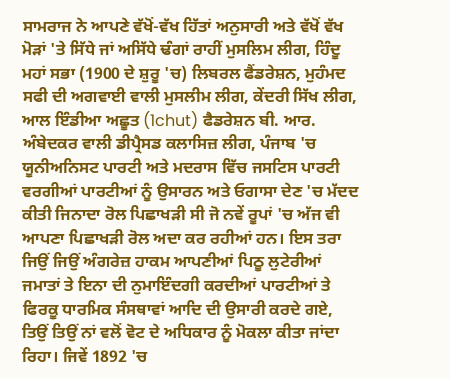ਸਾਮਰਾਜ ਨੇ ਆਪਣੇ ਵੱਖੋਂ-ਵੱਖ ਹਿੱਤਾਂ ਅਨੁਸਾਰੀ ਅਤੇ ਵੱਖੋਂ ਵੱਖ ਮੋੜਾਂ 'ਤੇ ਸਿੱਧੇ ਜਾਂ ਅਸਿੱਧੇ ਢੰਗਾਂ ਰਾਹੀਂ ਮੁਸਲਿਮ ਲੀਗ, ਹਿੰਦੂ ਮਹਾਂ ਸਭਾ (1900 ਦੇ ਸ਼ੁਰੂ 'ਚ) ਲਿਬਰਲ ਫੈਂਡਰੇਸ਼ਨ, ਮੁਹੰਮਦ ਸਫੀ ਦੀ ਅਗਵਾਈ ਵਾਲੀ ਮੁਸਲੀਮ ਲੀਗ, ਕੇਂਦਰੀ ਸਿੱਖ ਲੀਗ, ਆਲ ਇੰਡੀਆ ਅਛੂਤ (1chut) ਫੈਡਰੇਸ਼ਨ ਬੀ. ਆਰ. ਅੰਬੇਦਕਰ ਵਾਲੀ ਡੀਪ੍ਰੈਸਡ ਕਲਾਸਿਜ਼ ਲੀਗ, ਪੰਜਾਬ 'ਚ ਯੂਨੀਅਨਿਸਟ ਪਾਰਟੀ ਅਤੇ ਮਦਰਾਸ ਵਿੱਚ ਜਸਟਿਸ ਪਾਰਟੀ ਵਰਗੀਆਂ ਪਾਰਟੀਆਂ ਨੂੰ ਉਸਾਰਨ ਅਤੇ ਓਗਾਸਾ ਦੇਣ 'ਚ ਮੱਦਦ ਕੀਤੀ ਜਿਨਾਦਾ ਰੋਲ ਪਿਛਾਖੜੀ ਸੀ ਜੋ ਨਵੇਂ ਰੂਪਾਂ 'ਚ ਅੱਜ ਵੀ ਆਪਣਾ ਪਿਛਾਖੜੀ ਰੋਲ ਅਦਾ ਕਰ ਰਹੀਆਂ ਹਨ। ਇਸ ਤਰਾ ਜਿਉਂ ਜਿਉਂ ਅੰਗਰੇਜ਼ ਹਾਕਮ ਆਪਣੀਆਂ ਪਿਠੂ ਲੁਟੇਰੀਆਂ ਜਮਾਤਾਂ ਤੇ ਇਨਾ ਦੀ ਨੁਮਾਇੰਦਗੀ ਕਰਦੀਆਂ ਪਾਰਟੀਆਂ ਤੇ ਫਿਰਕੂ ਧਾਰਮਿਕ ਸੰਸਥਾਵਾਂ ਆਦਿ ਦੀ ਉਸਾਰੀ ਕਰਦੇ ਗਏ, ਤਿਉਂ ਤਿਉਂ ਨਾਂ ਵਲੋਂ ਵੋਟ ਦੇ ਅਧਿਕਾਰ ਨੂੰ ਮੋਕਲਾ ਕੀਤਾ ਜਾਂਦਾ ਰਿਹਾ। ਜਿਵੇਂ 1892 'ਚ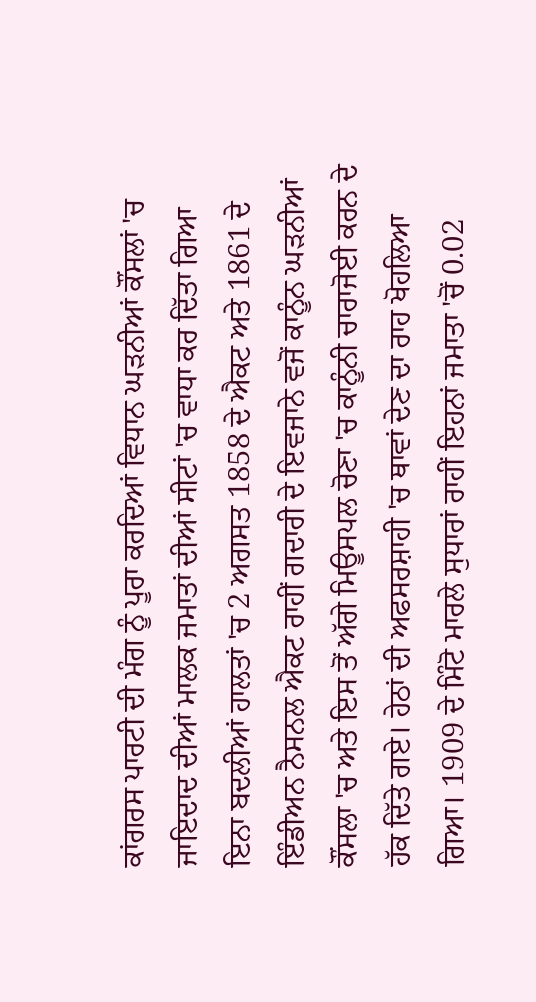ਕਾਂਗਰਸ ਪਾਰਟੀ ਦੀ ਮੰਗ ਨੂੰ ਪੂਰਾ ਕਰਦਿਆਂ ਵਿਧਾਨ ਘੜਨੀਆਂ ਕੌਂਸਲਾਂ 'ਚ ਜਾਇਦਾਦ ਦੀਆਂ ਮਾਲਕ ਜਮਾਤਾਂ ਦੀਆਂ ਸੀਟਾਂ 'ਚ ਵਾਧਾ ਕਰ ਦਿੱਤਾ ਗਿਆ ਇਨਾ ਬਦਲੀਆਂ ਹਾਲਤਾਂ 'ਚ 2 ਅਗਸਤ 1858 ਦੇ ਐਕਟ ਅਤੇ 1861 ਦੇ ਇੰਡੀਅਨ ਨੈਸਨਲ ਐਕਟ ਰਾਹੀਂ ਗਦਾਰੀ ਦੇ ਇਵਜਾਨੇ ਵਜੋਂ ਕਾਨੂੰਨ ਘੜਨੀਆਂ ਕੌਂਸਲਾ 'ਚ ਅਤੇ ਇਸ ਤੋਂ ਅੱਗੇ ਮਿਊਸਪਲ ਚੋਣਾ 'ਚ ਕਾਨੂੰਨੀ ਚਾਰਾਜੋਈ ਕਰਨ ਦੇ ਹੱਕ ਦਿੱਤੇ ਗਏ। ਹੇਠਾਂ ਦੀ ਅਫਸਰਸ਼ਾਹੀ 'ਚ ਥਾਵਾਂ ਦੇਣ ਦਾ ਰਾਹ ਖੋਹਲਿਆ ਗਿਆ। 1909 ਦੇ ਮਿੰਟੋ ਮਾਰਲੇ ਸੁਧਾਰਾਂ ਰਾਹੀਂ ਇਹਨਾਂ ਜਮਾਤਾ 'ਚੋਂ 0.02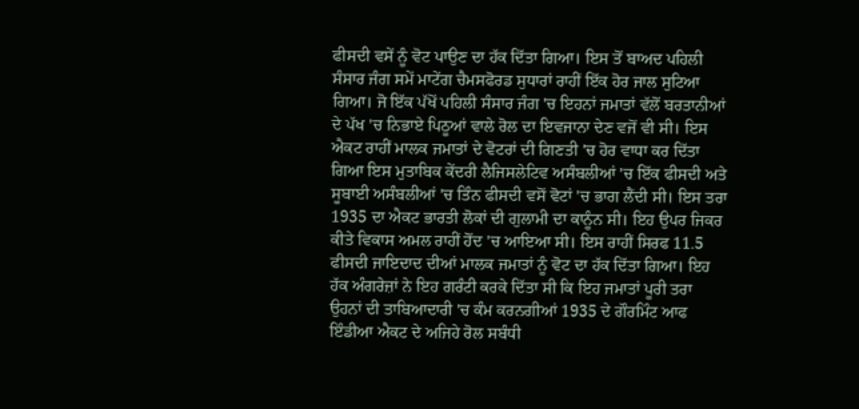ਫੀਸਦੀ ਵਸੇਂ ਨੂੰ ਵੋਟ ਪਾਉਣ ਦਾ ਹੱਕ ਦਿੱਤਾ ਗਿਆ। ਇਸ ਤੋਂ ਬਾਅਦ ਪਹਿਲੀ ਸੰਸਾਰ ਜੰਗ ਸਮੇਂ ਮਾਟੇਂਗ ਚੈਮਸਫੋਰਡ ਸੁਧਾਰਾਂ ਰਾਹੀਂ ਇੱਕ ਹੋਰ ਜਾਲ ਸੁਟਿਆ ਗਿਆ। ਜੋ ਇੱਕ ਪੱਖੋਂ ਪਹਿਲੀ ਸੰਸਾਰ ਜੰਗ 'ਚ ਇਹਨਾਂ ਜਮਾਤਾਂ ਵੱਲੋਂ ਬਰਤਾਨੀਆਂ ਦੇ ਪੱਖ 'ਚ ਨਿਭਾਏ ਪਿਠੂਆਂ ਵਾਲੇ ਰੋਲ ਦਾ ਇਵਜਾਨਾ ਦੇਣ ਵਜੋਂ ਵੀ ਸੀ। ਇਸ ਐਕਟ ਰਾਹੀਂ ਮਾਲਕ ਜਮਾਤਾਂ ਦੇ ਵੋਟਰਾਂ ਦੀ ਗਿਣਤੀ 'ਚ ਹੋਰ ਵਾਧਾ ਕਰ ਦਿੱਤਾ ਗਿਆ ਇਸ ਮੁਤਾਬਿਕ ਕੇਂਦਰੀ ਲੈਜਿਸਲੇਟਿਵ ਅਸੰਬਲੀਆਂ 'ਚ ਇੱਕ ਫੀਸਦੀ ਅਤੇ ਸੂਬਾਈ ਅਸੰਬਲੀਆਂ 'ਚ ਤਿੰਨ ਫੀਸਦੀ ਵਸੋਂ ਵੋਟਾਂ 'ਚ ਭਾਗ ਲੈਂਦੀ ਸੀ। ਇਸ ਤਰਾ 1935 ਦਾ ਐਕਟ ਭਾਰਤੀ ਲੋਕਾਂ ਦੀ ਗੁਲਾਮੀ ਦਾ ਕਾਨੂੰਨ ਸੀ। ਇਹ ਉਪਰ ਜਿਕਰ ਕੀਤੇ ਵਿਕਾਸ ਅਮਲ ਰਾਹੀਂ ਹੋਂਦ 'ਚ ਆਇਆ ਸੀ। ਇਸ ਰਾਹੀਂ ਸਿਰਫ 11.5 ਫੀਸਦੀ ਜਾਇਦਾਦ ਦੀਆਂ ਮਾਲਕ ਜਮਾਤਾਂ ਨੂੰ ਵੋਟ ਦਾ ਹੱਕ ਦਿੱਤਾ ਗਿਆ। ਇਹ ਹੱਕ ਅੰਗਰੇਜ਼ਾਂ ਨੇ ਇਹ ਗਰੰਟੀ ਕਰਕੇ ਦਿੱਤਾ ਸੀ ਕਿ ਇਹ ਜਮਾਤਾਂ ਪੂਰੀ ਤਰਾ ਉਹਨਾਂ ਦੀ ਤਾਬਿਆਦਾਰੀ 'ਚ ਕੰਮ ਕਰਨਗੀਆਂ 1935 ਦੇ ਗੌਰਮਿੰਟ ਆਫ ਇੰਡੀਆ ਐਕਟ ਦੇ ਅਜਿਹੇ ਰੋਲ ਸਬੰਧੀ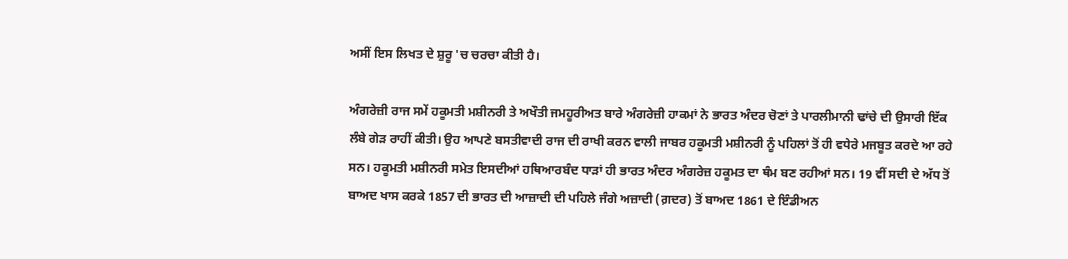ਅਸੀਂ ਇਸ ਲਿਖਤ ਦੇ ਸ਼ੁਰੂ 'ਚ ਚਰਚਾ ਕੀਤੀ ਹੈ।

ਅੰਗਰੇਜ਼ੀ ਰਾਜ ਸਮੇਂ ਹਕੂਮਤੀ ਮਸ਼ੀਨਰੀ ਤੇ ਅਖੌਤੀ ਜਮਹੂਰੀਅਤ ਬਾਰੇ ਅੰਗਰੇਜ਼ੀ ਹਾਕਮਾਂ ਨੇ ਭਾਰਤ ਅੰਦਰ ਚੋਣਾਂ ਤੇ ਪਾਰਲੀਮਾਨੀ ਢਾਂਚੇ ਦੀ ਉਸਾਰੀ ਇੱਕ ਲੰਬੇ ਗੇੜ ਰਾਹੀਂ ਕੀਤੀ। ਉਹ ਆਪਣੇ ਬਸਤੀਵਾਦੀ ਰਾਜ ਦੀ ਰਾਖੀ ਕਰਨ ਵਾਲੀ ਜਾਬਰ ਹਕੂਮਤੀ ਮਸ਼ੀਨਰੀ ਨੂੰ ਪਹਿਲਾਂ ਤੋਂ ਹੀ ਵਧੇਰੇ ਮਜਬੂਤ ਕਰਦੇ ਆ ਰਹੇ ਸਨ। ਹਕੂਮਤੀ ਮਸ਼ੀਨਰੀ ਸਮੇਤ ਇਸਦੀਆਂ ਹਥਿਆਰਬੰਦ ਧਾੜਾਂ ਹੀ ਭਾਰਤ ਅੰਦਰ ਅੰਗਰੇਜ਼ ਹਕੂਮਤ ਦਾ ਥੰਮ ਬਣ ਰਹੀਆਂ ਸਨ। 19 ਵੀਂ ਸਦੀ ਦੇ ਅੱਧ ਤੋਂ ਬਾਅਦ ਖਾਸ ਕਰਕੇ 1857 ਦੀ ਭਾਰਤ ਦੀ ਆਜ਼ਾਦੀ ਦੀ ਪਹਿਲੇ ਜੰਗੇ ਅਜ਼ਾਦੀ (ਗ਼ਦਰ) ਤੋਂ ਬਾਅਦ 1861 ਦੇ ਇੰਡੀਅਨ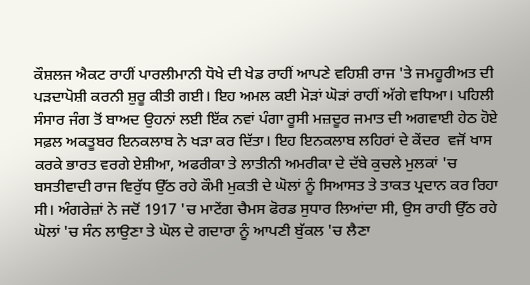ਕੌਸ਼ਲਜ ਐਕਟ ਰਾਹੀਂ ਪਾਰਲੀਮਾਨੀ ਧੋਖੇ ਦੀ ਖੇਡ ਰਾਹੀਂ ਆਪਣੇ ਵਹਿਸ਼ੀ ਰਾਜ 'ਤੇ ਜਮਹੂਰੀਅਤ ਦੀ ਪੜਦਾਪੋਸ਼ੀ ਕਰਨੀ ਸ਼ੁਰੂ ਕੀਤੀ ਗਈ। ਇਹ ਅਮਲ ਕਈ ਮੋੜਾਂ ਘੋੜਾਂ ਰਾਹੀਂ ਅੱਗੇ ਵਧਿਆ। ਪਹਿਲੀ ਸੰਸਾਰ ਜੰਗ ਤੋਂ ਬਾਅਦ ਉਹਨਾਂ ਲਈ ਇੱਕ ਨਵਾਂ ਪੰਗਾ ਰੂਸੀ ਮਜ਼ਦੂਰ ਜਮਾਤ ਦੀ ਅਗਵਾਈ ਹੇਠ ਹੋਏ ਸਫ਼ਲ ਅਕਤੂਬਰ ਇਨਕਲਾਬ ਨੇ ਖੜਾ ਕਰ ਦਿੱਤਾ। ਇਹ ਇਨਕਲਾਬ ਲਹਿਰਾਂ ਦੇ ਕੇਂਦਰ  ਵਜੋਂ ਖਾਸ ਕਰਕੇ ਭਾਰਤ ਵਰਗੇ ਏਸ਼ੀਆ, ਅਫਰੀਕਾ ਤੇ ਲਾਤੀਨੀ ਅਮਰੀਕਾ ਦੇ ਦੱਬੇ ਕੁਚਲੇ ਮੁਲਕਾਂ 'ਚ ਬਸਤੀਵਾਦੀ ਰਾਜ ਵਿਰੁੱਧ ਉੱਠ ਰਹੇ ਕੌਮੀ ਮੁਕਤੀ ਦੇ ਘੋਲਾਂ ਨੂੰ ਸਿਆਸਤ ਤੇ ਤਾਕਤ ਪ੍ਰਦਾਨ ਕਰ ਰਿਹਾ ਸੀ। ਅੰਗਰੇਜ਼ਾਂ ਨੇ ਜਦੋਂ 1917 'ਚ ਮਾਟੇਂਗ ਚੈਮਸ ਫੋਰਡ ਸੁਧਾਰ ਲਿਆਂਦਾ ਸੀ, ਉਸ ਰਾਹੀ ਉੱਠ ਰਹੇ ਘੋਲਾਂ 'ਚ ਸੰਨ ਲਾਉਣਾ ਤੇ ਘੋਲ ਦੇ ਗਦਾਰਾ ਨੂੰ ਆਪਣੀ ਬੁੱਕਲ 'ਚ ਲੈਣਾ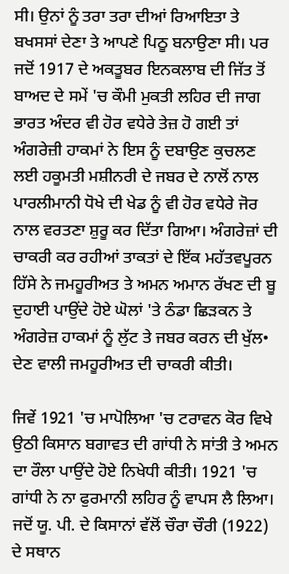ਸੀ। ਉਨਾਂ ਨੂੰ ਤਰਾ ਤਰਾ ਦੀਆਂ ਰਿਆਇਤਾ ਤੇ ਬਖਸਸਾਂ ਦੇਣਾ ਤੇ ਆਪਣੇ ਪਿਠੂ ਬਨਾਉਣਾ ਸੀ। ਪਰ ਜਦੋਂ 1917 ਦੇ ਅਕਤੂਬਰ ਇਨਕਲਾਬ ਦੀ ਜਿੱਤ ਤੋਂ ਬਾਅਦ ਦੇ ਸਮੇਂ 'ਚ ਕੌਮੀ ਮੁਕਤੀ ਲਹਿਰ ਦੀ ਜਾਗ ਭਾਰਤ ਅੰਦਰ ਵੀ ਹੋਰ ਵਧੇਰੇ ਤੇਜ਼ ਹੋ ਗਈ ਤਾਂ ਅੰਗਰੇਜ਼ੀ ਹਾਕਮਾਂ ਨੇ ਇਸ ਨੂੰ ਦਬਾਉਣ ਕੁਚਲਣ ਲਈ ਹਕੂਮਤੀ ਮਸ਼ੀਨਰੀ ਦੇ ਜਬਰ ਦੇ ਨਾਲੋਂ ਨਾਲ ਪਾਰਲੀਮਾਨੀ ਧੋਖੇ ਦੀ ਖੇਡ ਨੂੰ ਵੀ ਹੋਰ ਵਧੇਰੇ ਜੋਰ ਨਾਲ ਵਰਤਣਾ ਸ਼ੁਰੂ ਕਰ ਦਿੱਤਾ ਗਿਆ। ਅੰਗਰੇਜ਼ਾਂ ਦੀ ਚਾਕਰੀ ਕਰ ਰਹੀਆਂ ਤਾਕਤਾਂ ਦੇ ਇੱਕ ਮਹੱਤਵਪੂਰਨ ਹਿੱਸੇ ਨੇ ਜਮਹੂਰੀਅਤ ਤੇ ਅਮਨ ਅਮਾਨ ਰੱਖਣ ਦੀ ਬੂ ਦੁਹਾਈ ਪਾਉਂਦੇ ਹੋਏ ਘੋਲਾਂ 'ਤੇ ਠੰਡਾ ਛਿੜਕਨ ਤੇ ਅੰਗਰੇਜ਼ ਹਾਕਮਾਂ ਨੂੰ ਲੁੱਟ ਤੇ ਜਬਰ ਕਰਨ ਦੀ ਖੁੱਲ• ਦੇਣ ਵਾਲੀ ਜਮਹੂਰੀਅਤ ਦੀ ਚਾਕਰੀ ਕੀਤੀ।

ਜਿਵੇਂ 1921 'ਚ ਮਾਪੋਲਿਆ 'ਚ ਟਰਾਵਨ ਕੋਰ ਵਿਖੇ ਉਠੀ ਕਿਸਾਨ ਬਗਾਵਤ ਦੀ ਗਾਂਧੀ ਨੇ ਸਾਂਤੀ ਤੇ ਅਮਨ ਦਾ ਰੌਲਾ ਪਾਉਂਦੇ ਹੋਏ ਨਿਖੇਧੀ ਕੀਤੀ। 1921 'ਚ ਗਾਂਧੀ ਨੇ ਨਾ ਫੁਰਮਾਨੀ ਲਹਿਰ ਨੂੰ ਵਾਪਸ ਲੈ ਲਿਆ। ਜਦੋਂ ਯੂ. ਪੀ. ਦੇ ਕਿਸਾਨਾਂ ਵੱਲੋਂ ਚੌਰਾ ਚੌਰੀ (1922) ਦੇ ਸਥਾਨ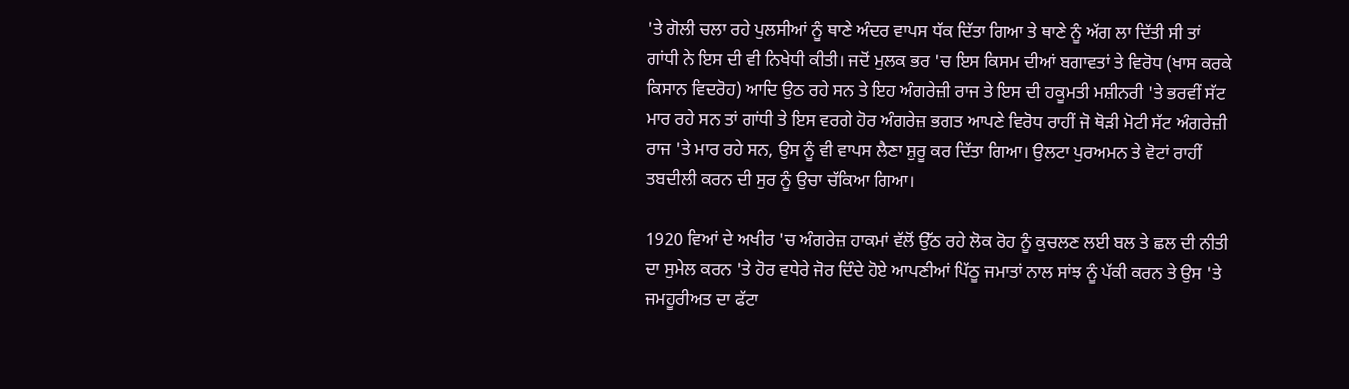'ਤੇ ਗੋਲੀ ਚਲਾ ਰਹੇ ਪੁਲਸੀਆਂ ਨੂੰ ਥਾਣੇ ਅੰਦਰ ਵਾਪਸ ਧੱਕ ਦਿੱਤਾ ਗਿਆ ਤੇ ਥਾਣੇ ਨੂੰ ਅੱਗ ਲਾ ਦਿੱਤੀ ਸੀ ਤਾਂ ਗਾਂਧੀ ਨੇ ਇਸ ਦੀ ਵੀ ਨਿਖੇਧੀ ਕੀਤੀ। ਜਦੋਂ ਮੁਲਕ ਭਰ 'ਚ ਇਸ ਕਿਸਮ ਦੀਆਂ ਬਗਾਵਤਾਂ ਤੇ ਵਿਰੋਧ (ਖਾਸ ਕਰਕੇ ਕਿਸਾਨ ਵਿਦਰੋਹ) ਆਦਿ ਉਠ ਰਹੇ ਸਨ ਤੇ ਇਹ ਅੰਗਰੇਜ਼ੀ ਰਾਜ ਤੇ ਇਸ ਦੀ ਹਕੂਮਤੀ ਮਸ਼ੀਨਰੀ 'ਤੇ ਭਰਵੀਂ ਸੱਟ ਮਾਰ ਰਹੇ ਸਨ ਤਾਂ ਗਾਂਧੀ ਤੇ ਇਸ ਵਰਗੇ ਹੋਰ ਅੰਗਰੇਜ਼ ਭਗਤ ਆਪਣੇ ਵਿਰੋਧ ਰਾਹੀਂ ਜੋ ਥੋੜੀ ਮੋਟੀ ਸੱਟ ਅੰਗਰੇਜ਼ੀ ਰਾਜ 'ਤੇ ਮਾਰ ਰਹੇ ਸਨ, ਉਸ ਨੂੰ ਵੀ ਵਾਪਸ ਲੈਣਾ ਸ਼ੁਰੂ ਕਰ ਦਿੱਤਾ ਗਿਆ। ਉਲਟਾ ਪੁਰਅਮਨ ਤੇ ਵੋਟਾਂ ਰਾਹੀਂ ਤਬਦੀਲੀ ਕਰਨ ਦੀ ਸੁਰ ਨੂੰ ਉਚਾ ਚੱਕਿਆ ਗਿਆ।

1920 ਵਿਆਂ ਦੇ ਅਖੀਰ 'ਚ ਅੰਗਰੇਜ਼ ਹਾਕਮਾਂ ਵੱਲੋਂ ਉੱਠ ਰਹੇ ਲੋਕ ਰੋਹ ਨੂੰ ਕੁਚਲਣ ਲਈ ਬਲ ਤੇ ਛਲ ਦੀ ਨੀਤੀ ਦਾ ਸੁਮੇਲ ਕਰਨ 'ਤੇ ਹੋਰ ਵਧੇਰੇ ਜੋਰ ਦਿੰਦੇ ਹੋਏ ਆਪਣੀਆਂ ਪਿੱਠੂ ਜਮਾਤਾਂ ਨਾਲ ਸਾਂਝ ਨੂੰ ਪੱਕੀ ਕਰਨ ਤੇ ਉਸ 'ਤੇ ਜਮਹੂਰੀਅਤ ਦਾ ਫੱਟਾ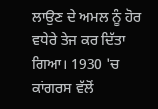ਲਾਉਣ ਦੇ ਅਮਲ ਨੂੰ ਹੋਰ ਵਧੇਰੇ ਤੇਜ ਕਰ ਦਿੱਤਾ ਗਿਆ। 1930 'ਚ ਕਾਂਗਰਸ ਵੱਲੋਂ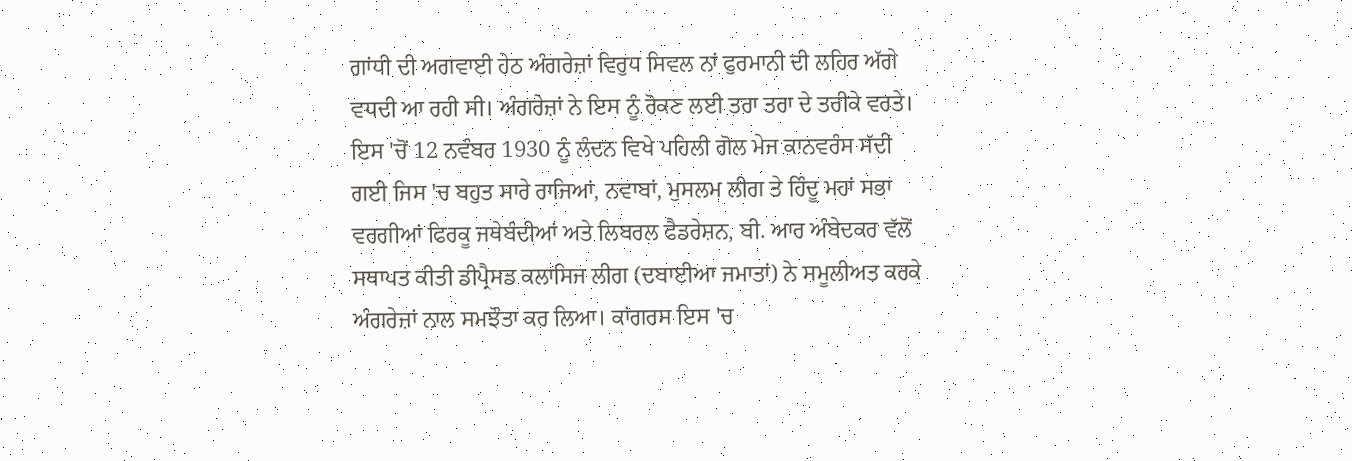ਗਾਂਧੀ ਦੀ ਅਗਵਾਈ ਹੇਠ ਅੰਗਰੇਜ਼ਾਂ ਵਿਰੁਧ ਸਿਵਲ ਨਾਂ ਫੁਰਮਾਨੀ ਦੀ ਲਹਿਰ ਅੱਗੇ ਵਧਦੀ ਆ ਰਹੀ ਸੀ। ਅੰਗਰੇਜ਼ਾਂ ਨੇ ਇਸ ਨੂੰ ਰੋਕਣ ਲਈ ਤਰਾ ਤਰਾ ਦੇ ਤਰੀਕੇ ਵਰਤੇ। ਇਸ 'ਚੋਂ 12 ਨਵੰਬਰ 1930 ਨੂੰ ਲੰਦਨ ਵਿਖੇ ਪਹਿਲੀ ਗੋਲ ਮੇਜ ਕਾਨਵਰੰਸ ਸੱਦੀ ਗਈ ਜਿਸ 'ਚ ਬਹੁਤ ਸਾਰੇ ਰਾਜਿਆਂ, ਨਵਾਬਾਂ, ਮੁਸਲਮ ਲੀਗ ਤੇ ਹਿੰਦੂ ਮਹਾਂ ਸਭਾ ਵਰਗੀਆਂ ਫਿਰਕੂ ਜਥੇਬੰਦੀਆਂ ਅਤੇ ਲਿਬਰਲ ਫੈਡਰੇਸ਼ਨ, ਬੀ. ਆਰ ਅੰਬੇਦਕਰ ਵੱਲੋਂ ਸਥਾਪਤ ਕੀਤੀ ਡੀਪ੍ਰੈਸਡ ਕਲਾਸਿਜ ਲੀਗ (ਦਬਾਈਆ ਜਮਾਤਾਂ) ਨੇ ਸਮੂਲੀਅਤ ਕਰਕੇ ਅੰਗਰੇਜ਼ਾਂ ਨਾਲ ਸਮਝੌਤਾ ਕਰ ਲਿਆ। ਕਾਂਗਰਸ ਇਸ 'ਚ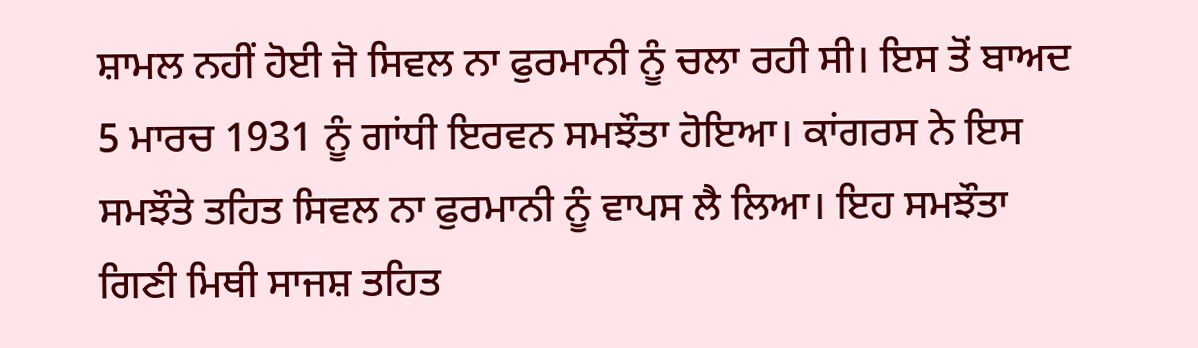ਸ਼ਾਮਲ ਨਹੀਂ ਹੋਈ ਜੋ ਸਿਵਲ ਨਾ ਫੁਰਮਾਨੀ ਨੂੰ ਚਲਾ ਰਹੀ ਸੀ। ਇਸ ਤੋਂ ਬਾਅਦ 5 ਮਾਰਚ 1931 ਨੂੰ ਗਾਂਧੀ ਇਰਵਨ ਸਮਝੌਤਾ ਹੋਇਆ। ਕਾਂਗਰਸ ਨੇ ਇਸ ਸਮਝੌਤੇ ਤਹਿਤ ਸਿਵਲ ਨਾ ਫੁਰਮਾਨੀ ਨੂੰ ਵਾਪਸ ਲੈ ਲਿਆ। ਇਹ ਸਮਝੌਤਾ ਗਿਣੀ ਮਿਥੀ ਸਾਜਸ਼ ਤਹਿਤ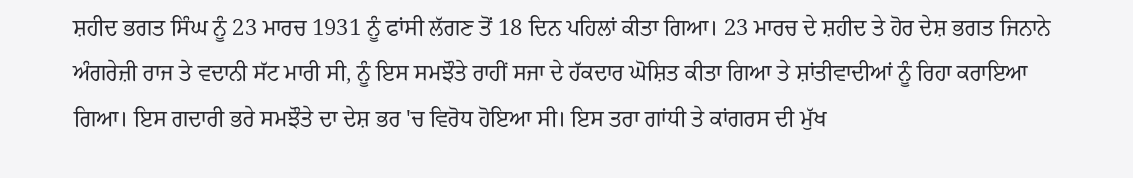ਸ਼ਹੀਦ ਭਗਤ ਸਿੰਘ ਨੂੰ 23 ਮਾਰਚ 1931 ਨੂੰ ਫਾਂਸੀ ਲੱਗਣ ਤੋਂ 18 ਦਿਨ ਪਹਿਲਾਂ ਕੀਤਾ ਗਿਆ। 23 ਮਾਰਚ ਦੇ ਸ਼ਹੀਦ ਤੇ ਹੋਰ ਦੇਸ਼ ਭਗਤ ਜਿਨਾਨੇ ਅੰਗਰੇਜ਼ੀ ਰਾਜ ਤੇ ਵਦਾਨੀ ਸੱਟ ਮਾਰੀ ਸੀ, ਨੂੰ ਇਸ ਸਮਝੌਤੇ ਰਾਹੀਂ ਸਜਾ ਦੇ ਹੱਕਦਾਰ ਘੋਸ਼ਿਤ ਕੀਤਾ ਗਿਆ ਤੇ ਸ਼ਾਂਤੀਵਾਦੀਆਂ ਨੂੰ ਰਿਹਾ ਕਰਾਇਆ ਗਿਆ। ਇਸ ਗਦਾਰੀ ਭਰੇ ਸਮਝੌਤੇ ਦਾ ਦੇਸ਼ ਭਰ 'ਚ ਵਿਰੋਧ ਹੋਇਆ ਸੀ। ਇਸ ਤਰਾ ਗਾਂਧੀ ਤੇ ਕਾਂਗਰਸ ਦੀ ਮੁੱਖ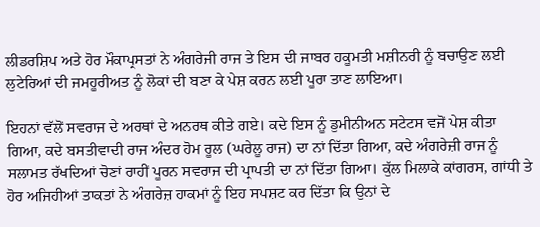ਲੀਡਰਸ਼ਿਪ ਅਤੇ ਹੋਰ ਮੌਕਾਪ੍ਰਸਤਾਂ ਨੇ ਅੰਗਰੇਜੀ ਰਾਜ ਤੇ ਇਸ ਦੀ ਜਾਬਰ ਹਕੂਮਤੀ ਮਸ਼ੀਨਰੀ ਨੂੰ ਬਚਾਉਣ ਲਈ ਲੁਟੇਰਿਆਂ ਦੀ ਜਮਹੂਰੀਅਤ ਨੂੰ ਲੋਕਾਂ ਦੀ ਬਣਾ ਕੇ ਪੇਸ਼ ਕਰਨ ਲਈ ਪੂਰਾ ਤਾਣ ਲਾਇਆ।

ਇਹਨਾਂ ਵੱਲੋਂ ਸਵਰਾਜ ਦੇ ਅਰਥਾਂ ਦੇ ਅਨਰਥ ਕੀਤੇ ਗਏ। ਕਦੇ ਇਸ ਨੂੰ ਡੁਮੀਨੀਅਨ ਸਟੇਟਸ ਵਜੋਂ ਪੇਸ਼ ਕੀਤਾ ਗਿਆ, ਕਦੇ ਬਸਤੀਵਾਦੀ ਰਾਜ ਅੰਦਰ ਹੋਮ ਰੂਲ (ਘਰੇਲੂ ਰਾਜ) ਦਾ ਨਾਂ ਦਿੱਤਾ ਗਿਆ, ਕਦੇ ਅੰਗਰੇਜ਼ੀ ਰਾਜ ਨੂੰ ਸਲਾਮਤ ਰੱਖਦਿਆਂ ਚੋਣਾਂ ਰਾਹੀਂ ਪੂਰਨ ਸਵਰਾਜ ਦੀ ਪ੍ਰਾਪਤੀ ਦਾ ਨਾਂ ਦਿੱਤਾ ਗਿਆ। ਕੁੱਲ ਮਿਲਾਕੇ ਕਾਂਗਰਸ, ਗਾਂਧੀ ਤੇ ਹੋਰ ਅਜਿਹੀਆਂ ਤਾਕਤਾਂ ਨੇ ਅੰਗਰੇਜ਼ ਹਾਕਮਾਂ ਨੂੰ ਇਹ ਸਪਸ਼ਟ ਕਰ ਦਿੱਤਾ ਕਿ ਉਨਾਂ ਦੇ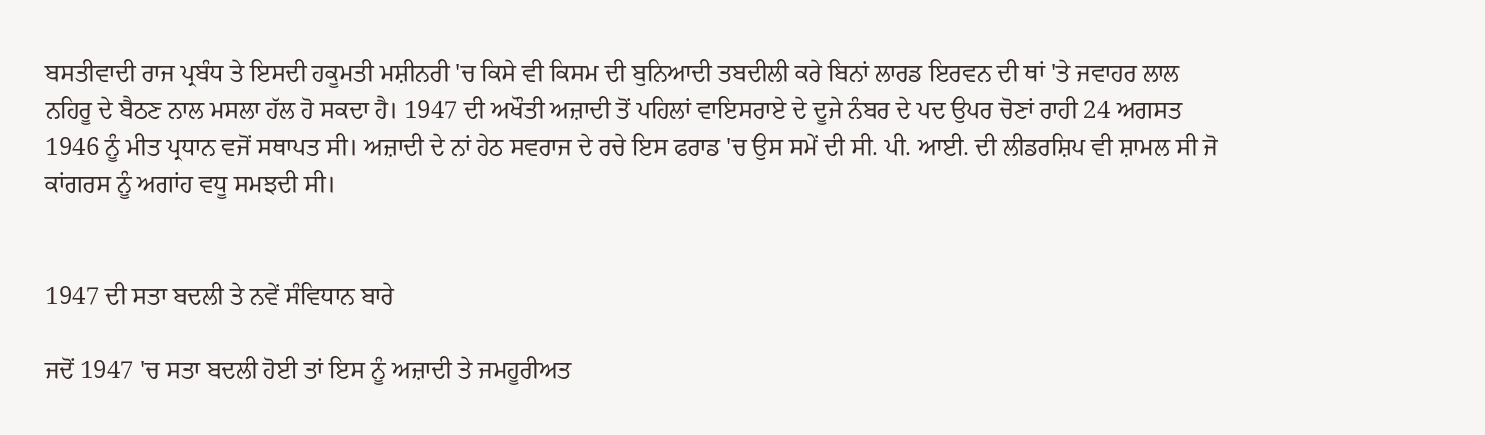ਬਸਤੀਵਾਦੀ ਰਾਜ ਪ੍ਰਬੰਧ ਤੇ ਇਸਦੀ ਹਕੂਮਤੀ ਮਸ਼ੀਨਰੀ 'ਚ ਕਿਸੇ ਵੀ ਕਿਸਮ ਦੀ ਬੁਨਿਆਦੀ ਤਬਦੀਲੀ ਕਰੇ ਬਿਨਾਂ ਲਾਰਡ ਇਰਵਨ ਦੀ ਥਾਂ 'ਤੇ ਜਵਾਹਰ ਲਾਲ ਨਹਿਰੂ ਦੇ ਬੈਠਣ ਨਾਲ ਮਸਲਾ ਹੱਲ ਹੋ ਸਕਦਾ ਹੈ। 1947 ਦੀ ਅਖੌਤੀ ਅਜ਼ਾਦੀ ਤੋਂ ਪਹਿਲਾਂ ਵਾਇਸਰਾਏ ਦੇ ਦੂਜੇ ਨੰਬਰ ਦੇ ਪਦ ਉਪਰ ਚੋਣਾਂ ਰਾਹੀ 24 ਅਗਸਤ 1946 ਨੂੰ ਮੀਤ ਪ੍ਰਧਾਨ ਵਜੋਂ ਸਥਾਪਤ ਸੀ। ਅਜ਼ਾਦੀ ਦੇ ਨਾਂ ਹੇਠ ਸਵਰਾਜ ਦੇ ਰਚੇ ਇਸ ਫਰਾਡ 'ਚ ਉਸ ਸਮੇਂ ਦੀ ਸੀ. ਪੀ. ਆਈ. ਦੀ ਲੀਡਰਸ਼ਿਪ ਵੀ ਸ਼ਾਮਲ ਸੀ ਜੋ ਕਾਂਗਰਸ ਨੂੰ ਅਗਾਂਹ ਵਧੂ ਸਮਝਦੀ ਸੀ।


1947 ਦੀ ਸਤਾ ਬਦਲੀ ਤੇ ਨਵੇਂ ਸੰਵਿਧਾਨ ਬਾਰੇ

ਜਦੋਂ 1947 'ਚ ਸਤਾ ਬਦਲੀ ਹੋਈ ਤਾਂ ਇਸ ਨੂੰ ਅਜ਼ਾਦੀ ਤੇ ਜਮਹੂਰੀਅਤ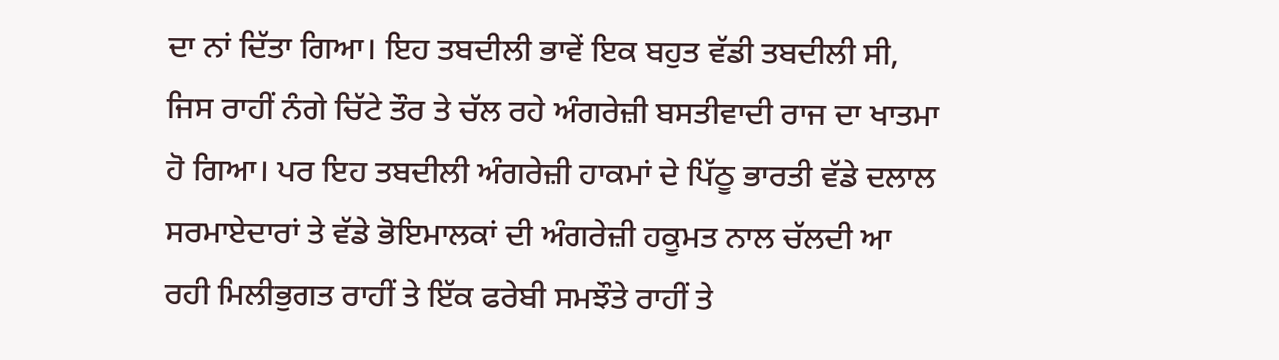ਦਾ ਨਾਂ ਦਿੱਤਾ ਗਿਆ। ਇਹ ਤਬਦੀਲੀ ਭਾਵੇਂ ਇਕ ਬਹੁਤ ਵੱਡੀ ਤਬਦੀਲੀ ਸੀ, ਜਿਸ ਰਾਹੀਂ ਨੰਗੇ ਚਿੱਟੇ ਤੌਰ ਤੇ ਚੱਲ ਰਹੇ ਅੰਗਰੇਜ਼ੀ ਬਸਤੀਵਾਦੀ ਰਾਜ ਦਾ ਖਾਤਮਾ ਹੋ ਗਿਆ। ਪਰ ਇਹ ਤਬਦੀਲੀ ਅੰਗਰੇਜ਼ੀ ਹਾਕਮਾਂ ਦੇ ਪਿੱਠੂ ਭਾਰਤੀ ਵੱਡੇ ਦਲਾਲ ਸਰਮਾਏਦਾਰਾਂ ਤੇ ਵੱਡੇ ਭੋਇਮਾਲਕਾਂ ਦੀ ਅੰਗਰੇਜ਼ੀ ਹਕੂਮਤ ਨਾਲ ਚੱਲਦੀ ਆ ਰਹੀ ਮਿਲੀਭੁਗਤ ਰਾਹੀਂ ਤੇ ਇੱਕ ਫਰੇਬੀ ਸਮਝੌਤੇ ਰਾਹੀਂ ਤੇ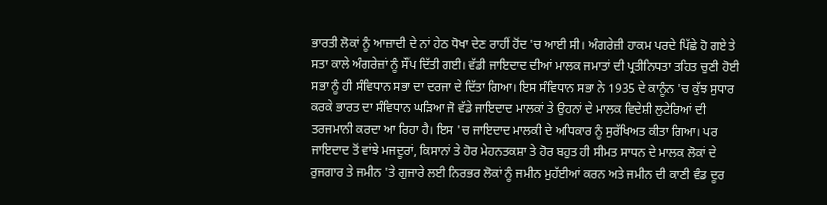ਭਾਰਤੀ ਲੋਕਾਂ ਨੂੰ ਆਜ਼ਾਦੀ ਦੇ ਨਾਂ ਹੇਠ ਧੋਖਾ ਦੇਣ ਰਾਹੀਂ ਹੋਂਦ 'ਚ ਆਈ ਸੀ। ਅੰਗਰੇਜ਼ੀ ਹਾਕਮ ਪਰਦੇ ਪਿੱਛੇ ਹੋ ਗਏ ਤੇ ਸਤਾ ਕਾਲੇ ਅੰਗਰੇਜ਼ਾਂ ਨੂੰ ਸੌਂਪ ਦਿੱਤੀ ਗਈ। ਵੱਡੀ ਜਾਇਦਾਦ ਦੀਆਂ ਮਾਲਕ ਜਮਾਤਾਂ ਦੀ ਪ੍ਰਤੀਨਿਧਤਾ ਤਹਿਤ ਚੁਣੀ ਹੋਈ ਸਭਾ ਨੂੰ ਹੀ ਸੰਵਿਧਾਨ ਸਭਾ ਦਾ ਦਰਜਾ ਦੇ ਦਿੱਤਾ ਗਿਆ। ਇਸ ਸੰਵਿਧਾਨ ਸਭਾ ਨੇ 1935 ਦੇ ਕਾਨੂੰਨ 'ਚ ਕੁੱਝ ਸੁਧਾਰ ਕਰਕੇ ਭਾਰਤ ਦਾ ਸੰਵਿਧਾਨ ਘੜਿਆ ਜੋ ਵੱਡੇ ਜਾਇਦਾਦ ਮਾਲਕਾਂ ਤੇ ਉਹਨਾਂ ਦੇ ਮਾਲਕ ਵਿਦੇਸ਼ੀ ਲੁਟੇਰਿਆਂ ਦੀ ਤਰਜਮਾਨੀ ਕਰਦਾ ਆ ਰਿਹਾ ਹੈ। ਇਸ 'ਚ ਜਾਇਦਾਦ ਮਾਲਕੀ ਦੇ ਅਧਿਕਾਰ ਨੂੰ ਸੁਰੱਖਿਅਤ ਕੀਤਾ ਗਿਆ। ਪਰ ਜਾਇਦਾਦ ਤੋਂ ਵਾਂਝੇ ਮਜਦੂਰਾਂ, ਕਿਸਾਨਾਂ ਤੇ ਹੋਰ ਮੇਹਨਤਕਸ਼ਾ ਤੇ ਹੋਰ ਬਹੁਤ ਹੀ ਸੀਮਤ ਸਾਧਨ ਦੇ ਮਾਲਕ ਲੋਕਾਂ ਦੇ ਰੁਜਗਾਰ ਤੇ ਜਮੀਨ 'ਤੇ ਗੁਜਾਰੇ ਲਈ ਨਿਰਭਰ ਲੋਕਾਂ ਨੂੰ ਜਮੀਨ ਮੁਹੱਈਆਂ ਕਰਨ ਅਤੇ ਜਮੀਨ ਦੀ ਕਾਣੀ ਵੰਡ ਦੂਰ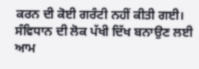ਕਰਨ ਦੀ ਕੋਈ ਗਰੰਟੀ ਨਹੀਂ ਕੀਤੀ ਗਈ। ਸੰਵਿਧਾਨ ਦੀ ਲੋਕ ਪੱਖੀ ਦਿੱਖ ਬਨਾਉਣ ਲਈ ਆਮ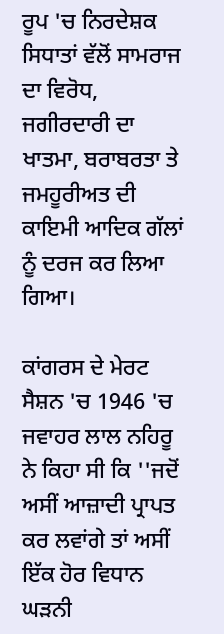ਰੂਪ 'ਚ ਨਿਰਦੇਸ਼ਕ ਸਿਧਾਤਾਂ ਵੱਲੋਂ ਸਾਮਰਾਜ ਦਾ ਵਿਰੋਧ, ਜਗੀਰਦਾਰੀ ਦਾ ਖਾਤਮਾ, ਬਰਾਬਰਤਾ ਤੇ ਜਮਹੂਰੀਅਤ ਦੀ ਕਾਇਮੀ ਆਦਿਕ ਗੱਲਾਂ ਨੂੰ ਦਰਜ ਕਰ ਲਿਆ ਗਿਆ।

ਕਾਂਗਰਸ ਦੇ ਮੇਰਟ ਸੈਸ਼ਨ 'ਚ 1946 'ਚ ਜਵਾਹਰ ਲਾਲ ਨਹਿਰੂ ਨੇ ਕਿਹਾ ਸੀ ਕਿ ''ਜਦੋਂ ਅਸੀਂ ਆਜ਼ਾਦੀ ਪ੍ਰਾਪਤ ਕਰ ਲਵਾਂਗੇ ਤਾਂ ਅਸੀਂ ਇੱਕ ਹੋਰ ਵਿਧਾਨ ਘੜਨੀ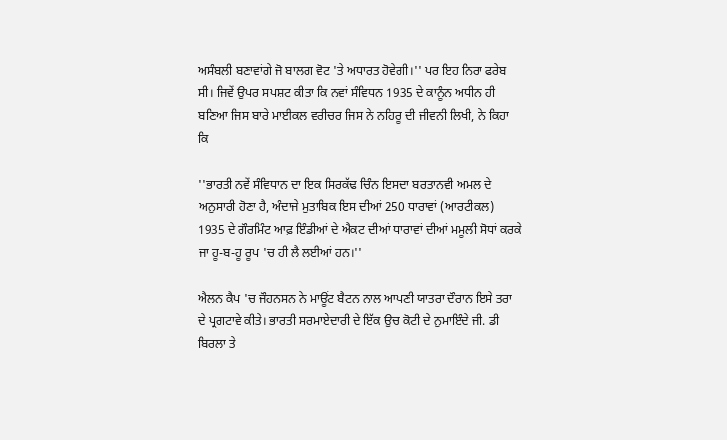ਅਸੰਬਲੀ ਬਣਾਵਾਂਗੇ ਜੋ ਬਾਲਗ ਵੋਟ 'ਤੇ ਅਧਾਰਤ ਹੋਵੇਗੀ।'' ਪਰ ਇਹ ਨਿਰਾ ਫਰੇਬ ਸੀ। ਜਿਵੇਂ ਉਪਰ ਸਪਸ਼ਟ ਕੀਤਾ ਕਿ ਨਵਾਂ ਸੰਵਿਧਨ 1935 ਦੇ ਕਾਨੂੰਨ ਅਧੀਨ ਹੀ ਬਣਿਆ ਜਿਸ ਬਾਰੇ ਮਾਈਕਲ ਵਰੀਚਰ ਜਿਸ ਨੇ ਨਹਿਰੂ ਦੀ ਜੀਵਨੀ ਲਿਖੀ, ਨੇ ਕਿਹਾ ਕਿ

''ਭਾਰਤੀ ਨਵੇਂ ਸੰਵਿਧਾਨ ਦਾ ਇਕ ਸਿਰਕੱਢ ਚਿੰਨ ਇਸਦਾ ਬਰਤਾਨਵੀ ਅਮਲ ਦੇ ਅਨੁਸਾਰੀ ਹੋਣਾ ਹੈ, ਅੰਦਾਜੇ ਮੁਤਾਬਿਕ ਇਸ ਦੀਆਂ 250 ਧਾਰਾਵਾਂ (ਆਰਟੀਕਲ) 1935 ਦੇ ਗੌਰਮਿੰਟ ਆਫ਼ ਇੰਡੀਆਂ ਦੇ ਐਕਟ ਦੀਆਂ ਧਾਰਾਵਾਂ ਦੀਆਂ ਮਮੂਲੀ ਸੋਧਾਂ ਕਰਕੇ ਜਾ ਹੂ-ਬ-ਹੂ ਰੂਪ 'ਚ ਹੀ ਲੈ ਲਈਆਂ ਹਨ।''

ਐਲਨ ਕੈਪ 'ਚ ਜੌਹਨਸਨ ਨੇ ਮਾਊਂਟ ਬੈਟਨ ਨਾਲ ਆਪਣੀ ਯਾਤਰਾ ਦੌਰਾਨ ਇਸੇ ਤਰਾ ਦੇ ਪ੍ਰਗਟਾਵੇ ਕੀਤੇ। ਭਾਰਤੀ ਸਰਮਾਏਦਾਰੀ ਦੇ ਇੱਕ ਉਚ ਕੋਟੀ ਦੇ ਨੁਮਾਇੰਦੇ ਜੀ. ਡੀ ਬਿਰਲਾ ਤੇ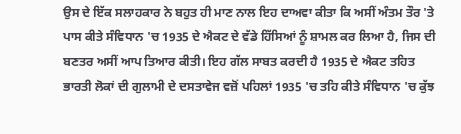ਉਸ ਦੇ ਇੱਕ ਸਲਾਹਕਾਰ ਨੇ ਬਹੁਤ ਹੀ ਮਾਣ ਨਾਲ ਇਹ ਦਾਅਵਾ ਕੀਤਾ ਕਿ ਅਸੀਂ ਅੰਤਮ ਤੌਰ 'ਤੇ ਪਾਸ ਕੀਤੇ ਸੰਵਿਧਾਨ 'ਚ 1935 ਦੇ ਐਕਟ ਦੇ ਵੱਡੇ ਹਿੱਸਿਆਂ ਨੂੰ ਸ਼ਾਮਲ ਕਰ ਲਿਆ ਹੈ, ਜਿਸ ਦੀ ਬਣਤਰ ਅਸੀਂ ਆਪ ਤਿਆਰ ਕੀਤੀ। ਇਹ ਗੱਲ ਸਾਬਤ ਕਰਦੀ ਹੈ 1935 ਦੇ ਐਕਟ ਤਹਿਤ ਭਾਰਤੀ ਲੋਕਾਂ ਦੀ ਗੁਲਾਮੀ ਦੇ ਦਸਤਾਵੇਜ ਵਜ਼ੋਂ ਪਹਿਲਾਂ 1935 'ਚ ਤਹਿ ਕੀਤੇ ਸੰਵਿਧਾਨ 'ਚ ਕੁੱਝ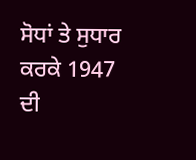ਸੋਧਾਂ ਤੇ ਸੁਧਾਰ ਕਰਕੇ 1947 ਦੀ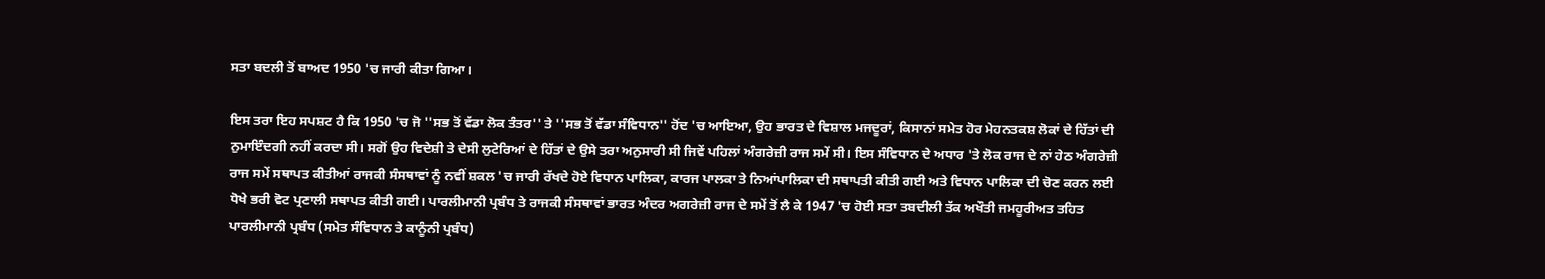ਸਤਾ ਬਦਲੀ ਤੋਂ ਬਾਅਦ 1950 'ਚ ਜਾਰੀ ਕੀਤਾ ਗਿਆ।

ਇਸ ਤਰਾ ਇਹ ਸਪਸ਼ਟ ਹੈ ਕਿ 1950 'ਚ ਜੋ ''ਸਭ ਤੋਂ ਵੱਡਾ ਲੋਕ ਤੰਤਰ'' ਤੇ ''ਸਭ ਤੋਂ ਵੱਡਾ ਸੰਵਿਧਾਨ'' ਹੋਂਦ 'ਚ ਆਇਆ, ਉਹ ਭਾਰਤ ਦੇ ਵਿਸ਼ਾਲ ਮਜਦੂਰਾਂ, ਕਿਸਾਨਾਂ ਸਮੇਤ ਹੋਰ ਮੇਹਨਤਕਸ਼ ਲੋਕਾਂ ਦੇ ਹਿੱਤਾਂ ਦੀ ਨੁਮਾਇੰਦਗੀ ਨਹੀਂ ਕਰਦਾ ਸੀ। ਸਗੋਂ ਉਹ ਵਿਦੇਸ਼ੀ ਤੇ ਦੇਸੀ ਲੁਟੇਰਿਆਂ ਦੇ ਹਿੱਤਾਂ ਦੇ ਉਸੇ ਤਰਾ ਅਨੁਸਾਰੀ ਸੀ ਜਿਵੇਂ ਪਹਿਲਾਂ ਅੰਗਰੇਜ਼ੀ ਰਾਜ ਸਮੇਂ ਸੀ। ਇਸ ਸੰਵਿਧਾਨ ਦੇ ਅਧਾਰ 'ਤੇ ਲੋਕ ਰਾਜ ਦੇ ਨਾਂ ਹੇਠ ਅੰਗਰੇਜ਼ੀ ਰਾਜ ਸਮੇਂ ਸਥਾਪਤ ਕੀਤੀਆਂ ਰਾਜਕੀ ਸੰਸਥਾਵਾਂ ਨੂੰ ਨਵੀਂ ਸ਼ਕਲ 'ਚ ਜਾਰੀ ਰੱਖਦੇ ਹੋਏ ਵਿਧਾਨ ਪਾਲਿਕਾ, ਕਾਰਜ ਪਾਲਕਾ ਤੇ ਨਿਆਂਪਾਲਿਕਾ ਦੀ ਸਥਾਪਤੀ ਕੀਤੀ ਗਈ ਅਤੇ ਵਿਧਾਨ ਪਾਲਿਕਾ ਦੀ ਚੋਣ ਕਰਨ ਲਈ ਧੋਖੇ ਭਰੀ ਵੋਟ ਪ੍ਰਣਾਲੀ ਸਥਾਪਤ ਕੀਤੀ ਗਈ। ਪਾਰਲੀਮਾਨੀ ਪ੍ਰਬੰਧ ਤੇ ਰਾਜਕੀ ਸੰਸਥਾਵਾਂ ਭਾਰਤ ਅੰਦਰ ਅਗਰੇਜ਼ੀ ਰਾਜ ਦੇ ਸਮੇਂ ਤੋਂ ਲੈ ਕੇ 1947 'ਚ ਹੋਈ ਸਤਾ ਤਬਦੀਲੀ ਤੱਕ ਅਖੌਤੀ ਜਮਹੂਰੀਅਤ ਤਹਿਤ ਪਾਰਲੀਮਾਨੀ ਪ੍ਰਬੰਧ (ਸਮੇਤ ਸੰਵਿਧਾਨ ਤੇ ਕਾਨੂੰਨੀ ਪ੍ਰਬੰਧ)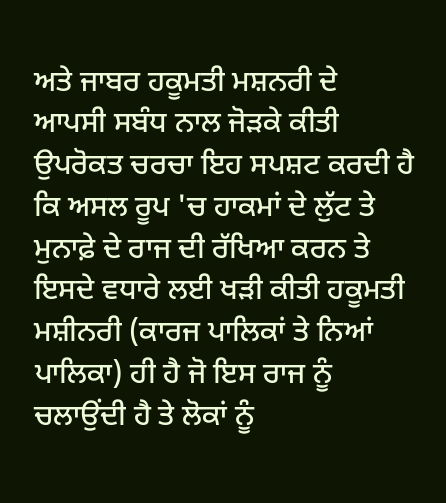ਅਤੇ ਜਾਬਰ ਹਕੂਮਤੀ ਮਸ਼ਨਰੀ ਦੇ ਆਪਸੀ ਸਬੰਧ ਨਾਲ ਜੋੜਕੇ ਕੀਤੀ ਉਪਰੋਕਤ ਚਰਚਾ ਇਹ ਸਪਸ਼ਟ ਕਰਦੀ ਹੈ ਕਿ ਅਸਲ ਰੂਪ 'ਚ ਹਾਕਮਾਂ ਦੇ ਲੁੱਟ ਤੇ ਮੁਨਾਫ਼ੇ ਦੇ ਰਾਜ ਦੀ ਰੱਖਿਆ ਕਰਨ ਤੇ ਇਸਦੇ ਵਧਾਰੇ ਲਈ ਖੜੀ ਕੀਤੀ ਹਕੂਮਤੀ ਮਸ਼ੀਨਰੀ (ਕਾਰਜ ਪਾਲਿਕਾਂ ਤੇ ਨਿਆਂ ਪਾਲਿਕਾ) ਹੀ ਹੈ ਜੋ ਇਸ ਰਾਜ ਨੂੰ ਚਲਾਉਂਦੀ ਹੈ ਤੇ ਲੋਕਾਂ ਨੂੰ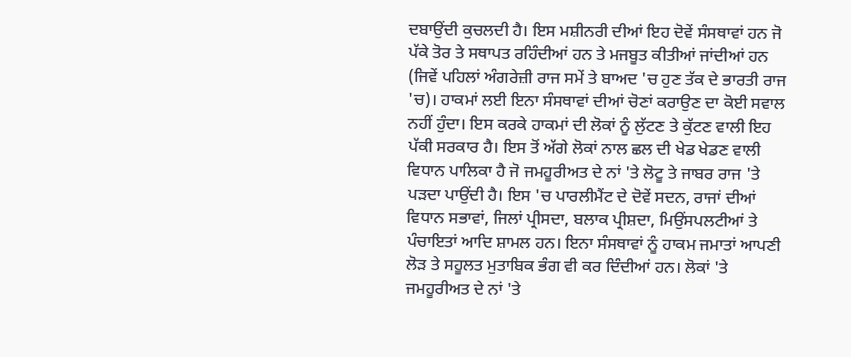ਦਬਾਉਂਦੀ ਕੁਚਲਦੀ ਹੈ। ਇਸ ਮਸ਼ੀਨਰੀ ਦੀਆਂ ਇਹ ਦੋਵੇਂ ਸੰਸਥਾਵਾਂ ਹਨ ਜੋ ਪੱਕੇ ਤੋਰ ਤੇ ਸਥਾਪਤ ਰਹਿੰਦੀਆਂ ਹਨ ਤੇ ਮਜਬੂਤ ਕੀਤੀਆਂ ਜਾਂਦੀਆਂ ਹਨ (ਜਿਵੇਂ ਪਹਿਲਾਂ ਅੰਗਰੇਜ਼ੀ ਰਾਜ ਸਮੇਂ ਤੇ ਬਾਅਦ 'ਚ ਹੁਣ ਤੱਕ ਦੇ ਭਾਰਤੀ ਰਾਜ 'ਚ)। ਹਾਕਮਾਂ ਲਈ ਇਨਾ ਸੰਸਥਾਵਾਂ ਦੀਆਂ ਚੋਣਾਂ ਕਰਾਉਣ ਦਾ ਕੋਈ ਸਵਾਲ ਨਹੀਂ ਹੁੰਦਾ। ਇਸ ਕਰਕੇ ਹਾਕਮਾਂ ਦੀ ਲੋਕਾਂ ਨੂੰ ਲੁੱਟਣ ਤੇ ਕੁੱਟਣ ਵਾਲੀ ਇਹ ਪੱਕੀ ਸਰਕਾਰ ਹੈ। ਇਸ ਤੋਂ ਅੱਗੇ ਲੋਕਾਂ ਨਾਲ ਛਲ ਦੀ ਖੇਡ ਖੇਡਣ ਵਾਲੀ ਵਿਧਾਨ ਪਾਲਿਕਾ ਹੈ ਜੋ ਜਮਹੂਰੀਅਤ ਦੇ ਨਾਂ 'ਤੇ ਲੋਟੂ ਤੇ ਜਾਬਰ ਰਾਜ 'ਤੇ ਪੜਦਾ ਪਾਉਂਦੀ ਹੈ। ਇਸ 'ਚ ਪਾਰਲੀਮੈਂਟ ਦੇ ਦੋਵੇਂ ਸਦਨ, ਰਾਜਾਂ ਦੀਆਂ ਵਿਧਾਨ ਸਭਾਵਾਂ, ਜਿਲਾਂ ਪ੍ਰੀਸਦਾ, ਬਲਾਕ ਪ੍ਰੀਸ਼ਦਾ, ਮਿਉਂਸਪਲਟੀਆਂ ਤੇ ਪੰਚਾਇਤਾਂ ਆਦਿ ਸ਼ਾਮਲ ਹਨ। ਇਨਾ ਸੰਸਥਾਵਾਂ ਨੂੰ ਹਾਕਮ ਜਮਾਤਾਂ ਆਪਣੀ ਲੋੜ ਤੇ ਸਹੂਲਤ ਮੁਤਾਬਿਕ ਭੰਗ ਵੀ ਕਰ ਦਿੰਦੀਆਂ ਹਨ। ਲੋਕਾਂ 'ਤੇ ਜਮਹੂਰੀਅਤ ਦੇ ਨਾਂ 'ਤੇ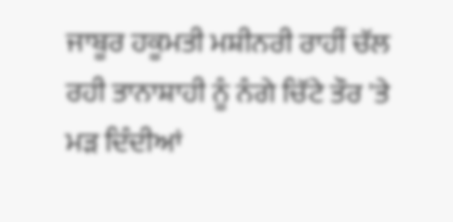ਜਾਬੂਰ ਹਕੂਮਤੀ ਮਸ਼ੀਨਰੀ ਰਾਹੀਂ ਚੱਲ ਰਹੀ ਤਾਨਾਸ਼ਾਹੀ ਨੂੰ ਨੰਗੇ ਚਿੱਟੇ ਤੌਰ 'ਤੇ ਮੜ ਦਿੰਦੀਆਂ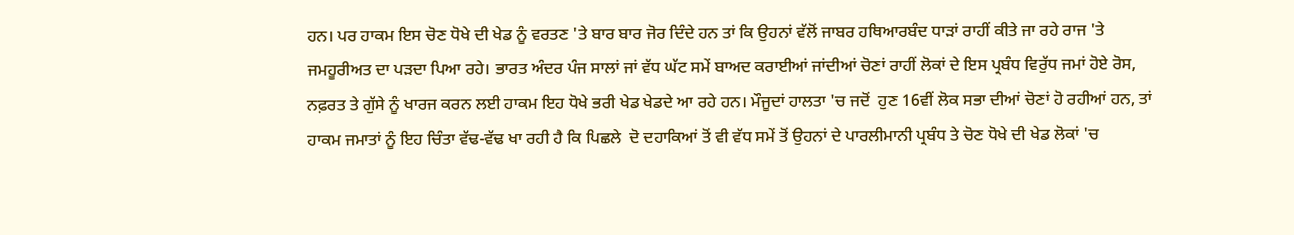ਹਨ। ਪਰ ਹਾਕਮ ਇਸ ਚੋਣ ਧੋਖੇ ਦੀ ਖੇਡ ਨੂੰ ਵਰਤਣ 'ਤੇ ਬਾਰ ਬਾਰ ਜੋਰ ਦਿੰਦੇ ਹਨ ਤਾਂ ਕਿ ਉਹਨਾਂ ਵੱਲੋਂ ਜਾਬਰ ਹਥਿਆਰਬੰਦ ਧਾੜਾਂ ਰਾਹੀਂ ਕੀਤੇ ਜਾ ਰਹੇ ਰਾਜ 'ਤੇ ਜਮਹੂਰੀਅਤ ਦਾ ਪੜਦਾ ਪਿਆ ਰਹੇ। ਭਾਰਤ ਅੰਦਰ ਪੰਜ ਸਾਲਾਂ ਜਾਂ ਵੱਧ ਘੱਟ ਸਮੇਂ ਬਾਅਦ ਕਰਾਈਆਂ ਜਾਂਦੀਆਂ ਚੋਣਾਂ ਰਾਹੀਂ ਲੋਕਾਂ ਦੇ ਇਸ ਪ੍ਰਬੰਧ ਵਿਰੁੱਧ ਜਮਾਂ ਹੋਏ ਰੋਸ, ਨਫ਼ਰਤ ਤੇ ਗੁੱਸੇ ਨੂੰ ਖਾਰਜ ਕਰਨ ਲਈ ਹਾਕਮ ਇਹ ਧੋਖੇ ਭਰੀ ਖੇਡ ਖੇਡਦੇ ਆ ਰਹੇ ਹਨ। ਮੌਜੂਦਾਂ ਹਾਲਤਾ 'ਚ ਜਦੋਂ  ਹੁਣ 16ਵੀਂ ਲੋਕ ਸਭਾ ਦੀਆਂ ਚੋਣਾਂ ਹੋ ਰਹੀਆਂ ਹਨ, ਤਾਂ ਹਾਕਮ ਜਮਾਤਾਂ ਨੂੰ ਇਹ ਚਿੰਤਾ ਵੱਢ-ਵੱਢ ਖਾ ਰਹੀ ਹੈ ਕਿ ਪਿਛਲੇ  ਦੋ ਦਹਾਕਿਆਂ ਤੋਂ ਵੀ ਵੱਧ ਸਮੇਂ ਤੋਂ ਉਹਨਾਂ ਦੇ ਪਾਰਲੀਮਾਨੀ ਪ੍ਰਬੰਧ ਤੇ ਚੋਣ ਧੋਖੇ ਦੀ ਖੇਡ ਲੋਕਾਂ 'ਚ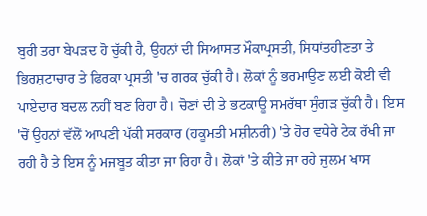ਬੁਰੀ ਤਰਾ ਬੇਪੜਦ ਹੋ ਚੁੱਕੀ ਹੈ, ਉਹਨਾਂ ਦੀ ਸਿਆਸਤ ਮੌਕਾਪ੍ਰਸਤੀ, ਸਿਧਾਂਤਹੀਣਤਾ ਤੇ ਭਿਰਸ਼ਟਾਚਾਰ ਤੇ ਫਿਰਕਾ ਪ੍ਰਸਤੀ 'ਚ ਗਰਕ ਚੁੱਕੀ ਹੈ। ਲੋਕਾਂ ਨੂੰ ਭਰਮਾਉਣ ਲਈ ਕੋਈ ਵੀ ਪਾਏਦਾਰ ਬਦਲ ਨਹੀਂ ਬਣ ਰਿਹਾ ਹੈ। ਚੋਣਾਂ ਦੀ ਤੇ ਭਟਕਾਊ ਸਮਰੱਥਾ ਸੁੰਗੜ ਚੁੱਕੀ ਹੈ। ਇਸ 'ਚੋਂ ਉਹਨਾਂ ਵੱਲੋਂ ਆਪਣੀ ਪੱਕੀ ਸਰਕਾਰ (ਹਕੂਮਤੀ ਮਸ਼ੀਨਰੀ) 'ਤੇ ਹੋਰ ਵਧੇਰੇ ਟੇਕ ਰੱਖੀ ਜਾ ਰਹੀ ਹੈ ਤੇ ਇਸ ਨੂੰ ਮਜਬੂਤ ਕੀਤਾ ਜਾ ਰਿਹਾ ਹੈ। ਲੋਕਾਂ 'ਤੇ ਕੀਤੇ ਜਾ ਰਹੇ ਜੁਲਮ ਖਾਸ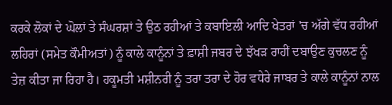ਕਰਕੇ ਲੋਕਾਂ ਦੇ ਘੋਲਾਂ ਤੇ ਸੰਘਰਸ਼ਾਂ ਤੇ ਉਠ ਰਹੀਆਂ ਤੇ ਕਬਾਇਲੀ ਆਦਿ ਖੇਤਰਾਂ 'ਚ ਅੱਗੇ ਵੱਧ ਰਹੀਆਂ ਲਹਿਰਾਂ (ਸਮੇਤ ਕੌਮੀਅਤਾਂ) ਨੂੰ ਕਾਲੇ ਕਾਨੂੰਨਾਂ ਤੇ ਫ਼ਾਸ਼ੀ ਜਬਰ ਦੇ ਝੱਖੜ ਰਾਹੀਂ ਦਬਾਉਣ ਕੁਚਲਣ ਨੂੰ ਤੇਜ਼ ਕੀਤਾ ਜਾ ਰਿਹਾ ਹੈ। ਹਕੂਮਤੀ ਮਸ਼ੀਨਰੀ ਨੂੰ ਤਰਾ ਤਰਾ ਦੇ ਹੋਰ ਵਧੇਰੇ ਜਾਬਰ ਤੇ ਕਾਲੇ ਕਾਨੂੰਨਾਂ ਨਾਲ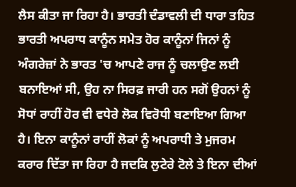ਲੈਸ ਕੀਤਾ ਜਾ ਰਿਹਾ ਹੈ। ਭਾਰਤੀ ਦੰਡਾਵਲੀ ਦੀ ਧਾਰਾ ਤਹਿਤ ਭਾਰਤੀ ਅਪਰਾਧ ਕਾਨੂੰਨ ਸਮੇਤ ਹੋਰ ਕਾਨੂੰਨਾਂ ਜਿਨਾਂ ਨੂੰ ਅੰਗਰੇਜ਼ਾਂ ਨੇ ਭਾਰਤ 'ਚ ਆਪਣੇ ਰਾਜ ਨੂੰ ਚਲਾਉਣ ਲਈ ਬਨਾਇਆਂ ਸੀ, ਉਹ ਨਾ ਸਿਰਫ਼ ਜਾਰੀ ਹਨ ਸਗੋਂ ਉਹਨਾਂ ਨੂੰ ਸੋਧਾਂ ਰਾਹੀਂ ਹੋਰ ਵੀ ਵਧੇਰੇ ਲੋਕ ਵਿਰੋਧੀ ਬਣਾਇਆ ਗਿਆ ਹੈ। ਇਨਾ ਕਾਨੂੰਨਾਂ ਰਾਹੀਂ ਲੋਕਾਂ ਨੂੰ ਅਪਰਾਧੀ ਤੇ ਮੁਜਰਮ ਕਰਾਰ ਦਿੱਤਾ ਜਾ ਰਿਹਾ ਹੈ ਜਦਕਿ ਲੁਟੇਰੇ ਟੋਲੇ ਤੇ ਇਨਾ ਦੀਆਂ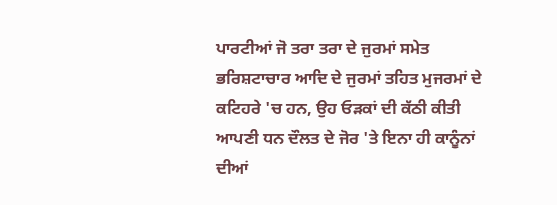ਪਾਰਟੀਆਂ ਜੋ ਤਰਾ ਤਰਾ ਦੇ ਜੁਰਮਾਂ ਸਮੇਤ ਭਰਿਸ਼ਟਾਚਾਰ ਆਦਿ ਦੇ ਜੁਰਮਾਂ ਤਹਿਤ ਮੁਜਰਮਾਂ ਦੇ ਕਟਿਹਰੇ 'ਚ ਹਨ, ਉਹ ਓੜਕਾਂ ਦੀ ਕੱਠੀ ਕੀਤੀ  ਆਪਣੀ ਧਨ ਦੌਲਤ ਦੇ ਜੋਰ 'ਤੇ ਇਨਾ ਹੀ ਕਾਨੂੰਨਾਂ ਦੀਆਂ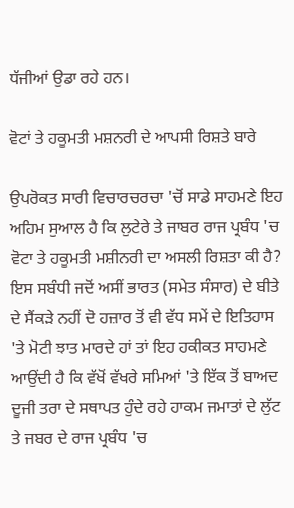ਧੱਜੀਆਂ ਉਡਾ ਰਹੇ ਹਨ।

ਵੋਟਾਂ ਤੇ ਹਕੂਮਤੀ ਮਸ਼ਨਰੀ ਦੇ ਆਪਸੀ ਰਿਸ਼ਤੇ ਬਾਰੇ

ਉਪਰੋਕਤ ਸਾਰੀ ਵਿਚਾਰਚਰਚਾ 'ਚੋਂ ਸਾਡੇ ਸਾਹਮਣੇ ਇਹ ਅਹਿਮ ਸੁਆਲ ਹੈ ਕਿ ਲੁਟੇਰੇ ਤੇ ਜਾਬਰ ਰਾਜ ਪ੍ਰਬੰਧ 'ਚ ਵੋਟਾ ਤੇ ਹਕੂਮਤੀ ਮਸ਼ੀਨਰੀ ਦਾ ਅਸਲੀ ਰਿਸ਼ਤਾ ਕੀ ਹੈ? ਇਸ ਸਬੰਧੀ ਜਦੋਂ ਅਸੀਂ ਭਾਰਤ (ਸਮੇਤ ਸੰਸਾਰ) ਦੇ ਬੀਤੇ ਦੇ ਸੈਂਕੜੇ ਨਹੀਂ ਦੋ ਹਜ਼ਾਰ ਤੋਂ ਵੀ ਵੱਧ ਸਮੇਂ ਦੇ ਇਤਿਹਾਸ 'ਤੇ ਮੋਟੀ ਝਾਤ ਮਾਰਦੇ ਹਾਂ ਤਾਂ ਇਹ ਹਕੀਕਤ ਸਾਹਮਣੇ ਆਉਂਦੀ ਹੈ ਕਿ ਵੱਖੋਂ ਵੱਖਰੇ ਸਮਿਆਂ 'ਤੇ ਇੱਕ ਤੋਂ ਬਾਅਦ ਦੂਜੀ ਤਰਾ ਦੇ ਸਥਾਪਤ ਹੁੰਦੇ ਰਹੇ ਹਾਕਮ ਜਮਾਤਾਂ ਦੇ ਲੁੱਟ ਤੇ ਜਬਰ ਦੇ ਰਾਜ ਪ੍ਰਬੰਧ 'ਚ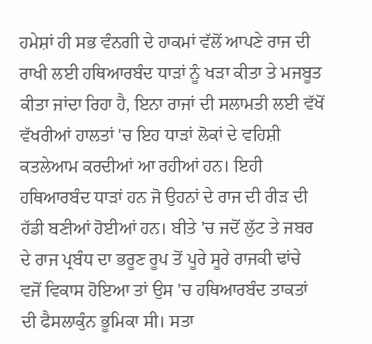ਹਮੇਸ਼ਾਂ ਹੀ ਸਭ ਵੰਨਗੀ ਦੇ ਹਾਕਮਾਂ ਵੱਲੋਂ ਆਪਣੇ ਰਾਜ ਦੀ ਰਾਖੀ ਲਈ ਹਥਿਆਰਬੰਦ ਧਾੜਾਂ ਨੂੰ ਖੜਾ ਕੀਤਾ ਤੇ ਮਜਬੂਤ ਕੀਤਾ ਜਾਂਦਾ ਰਿਹਾ ਹੈ, ਇਨਾ ਰਾਜਾਂ ਦੀ ਸਲਾਮਤੀ ਲਈ ਵੱਖੋਂ ਵੱਖਰੀਆਂ ਹਾਲਤਾਂ 'ਚ ਇਹ ਧਾੜਾਂ ਲੋਕਾਂ ਦੇ ਵਹਿਸ਼ੀ ਕਤਲੇਆਮ ਕਰਦੀਆਂ ਆ ਰਹੀਆਂ ਹਨ। ਇਹੀ ਹਥਿਆਰਬੰਦ ਧਾੜਾਂ ਹਨ ਜੋ ਉਹਨਾਂ ਦੇ ਰਾਜ ਦੀ ਰੀੜ ਦੀ ਹੱਡੀ ਬਣੀਆਂ ਹੋਈਆਂ ਹਨ। ਬੀਤੇ 'ਚ ਜਦੋਂ ਲੁੱਟ ਤੇ ਜਬਰ ਦੇ ਰਾਜ ਪ੍ਰਬੰਧ ਦਾ ਭਰੂਣ ਰੂਪ ਤੋਂ ਪੂਰੇ ਸੂਰੇ ਰਾਜਕੀ ਢਾਂਚੇ ਵਜੋਂ ਵਿਕਾਸ ਹੋਇਆ ਤਾਂ ਉਸ 'ਚ ਹਥਿਆਰਬੰਦ ਤਾਕਤਾਂ ਦੀ ਫੈਸਲਾਕੁੰਨ ਭੂਮਿਕਾ ਸੀ। ਸਤਾ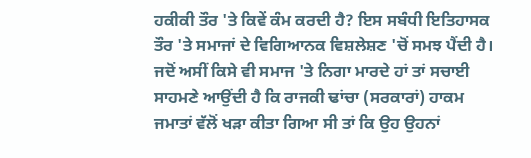ਹਕੀਕੀ ਤੌਰ 'ਤੇ ਕਿਵੇਂ ਕੰਮ ਕਰਦੀ ਹੈ? ਇਸ ਸਬੰਧੀ ਇਤਿਹਾਸਕ ਤੌਰ 'ਤੇ ਸਮਾਜਾਂ ਦੇ ਵਿਗਿਆਨਕ ਵਿਸ਼ਲੇਸ਼ਣ 'ਚੋਂ ਸਮਝ ਪੈਂਦੀ ਹੈ। ਜਦੋਂ ਅਸੀਂ ਕਿਸੇ ਵੀ ਸਮਾਜ 'ਤੇ ਨਿਗਾ ਮਾਰਦੇ ਹਾਂ ਤਾਂ ਸਚਾਈ ਸਾਹਮਣੇ ਆਉਂਦੀ ਹੈ ਕਿ ਰਾਜਕੀ ਢਾਂਚਾ (ਸਰਕਾਰਾਂ) ਹਾਕਮ ਜਮਾਤਾਂ ਵੱਲੋਂ ਖੜਾ ਕੀਤਾ ਗਿਆ ਸੀ ਤਾਂ ਕਿ ਉਹ ਉਹਨਾਂ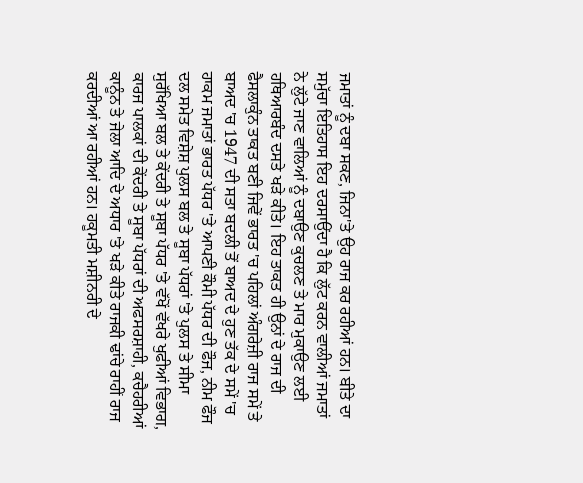ਜਮਾਤਾਂ ਨੂੰ ਦਬਾ ਸਕਣ, ਜਿਨਾ'ਤੇ ਉਹ ਰਾਜ ਕਰ ਰਹੀਆਂ ਹਨ। ਬੀਤੇ ਦਾ ਸਮੁੱਚਾ ਇਤਿਹਾਸ ਇਹ ਦਰਸਾਉਂਦਾ ਹੈ ਕਿ ਲੁੱਟ ਕਰਨ ਵਾਲੀਆਂ ਜਮਾਤਾਂ ਨੇ ਲੁੱਟੇ ਜਾਣ ਵਾਲਿਆਂ ਨੂੰ ਦਬਾਉਣ ਕੁਚਲਣ ਤੇ ਮਾਰ ਮੁਕਾਉਣ ਲਈ ਹਥਿਆਰਬੰਦ ਦਸਤੇ ਖੜੇ ਕੀਤੇ। ਇਹ ਤਾਕਤ ਹੀ ਉਨਾਂ ਦੇ ਰਾਜ ਦੀ ਫੈਸਲਾਕੁੰਨ ਤਾਕਤ ਬਣੀ ਜਿਵੇਂ ਭਾਰਤ 'ਚ ਪਹਿਲਾਂ ਅੰਗਰੇਜ਼ੀ ਰਾਜ ਸਮੇਂ ਤੇ ਬਾਅਦ 'ਚ 1947 ਦੀ ਸਤਾ ਬਦਲੀ ਤੋਂ ਬਾਅਦ ਦੇ ਹੁਣ ਤੱਕ ਦੇ ਸਮੇਂ 'ਚ ਹਾਕਮ ਜਮਾਤਾਂ ਭਾਰਤ ਪੱਧਰ 'ਤੇ ਆਪਣੀ ਕੌਮੀ ਪੱਧਰ ਦੀ ਫੌਜ, ਨੀਮ ਫੌਜ ਦਲ ਸਮੇਤ ਵਿਸ਼ੇਸ਼ ਪੁਲਸ ਬਲ ਤੇ ਸੂਬਾ ਪੱਧਰਾਂ 'ਤੇ ਪੁਲਸ ਤੇ ਸੀਮਾ ਸੁਰੱਖਿਆ ਬਲ ਤੇ ਕੇਂਦਰੀ ਤੇ ਸੂਬਾ ਪੱਧਰ 'ਤੇ ਵੱਖੋਂ ਵੱਖਰੇ ਖੁਫੀਆਂ ਵਿਭਾਗ, ਕਾਰਜ ਪਾਲਕਾਂ ਦੀ ਕੇਂਦਰੀ ਤੇ ਸੂਬਾ ਪੱਧਰਾਂ ਦੀ ਅਫਸਰਸ਼ਾਹੀ, ਕਚੈਹਰੀਆਂ ਕਾਨੂੰਨ ਤੇ ਜੇਲਾ ਆਦਿ ਦੇ ਅਧਾਰ 'ਤੇ ਖੜੇ ਕੀਤੇ ਰਾਜਕੀ ਢਾਂਚੇ ਰਾਹੀਂ ਰਾਜ ਕਰਦੀਆਂ ਆ ਰਹੀਆਂ ਹਨ। ਹਕੂਮਤੀ ਮਸ਼ੀਨਰੀ ਦੇ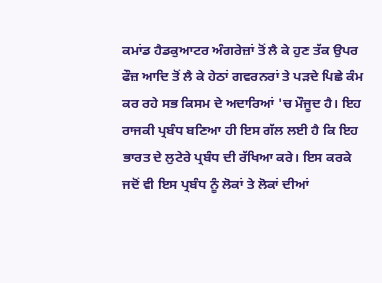ਕਮਾਂਡ ਹੈਡਕੁਆਟਰ ਅੰਗਰੇਜ਼ਾਂ ਤੋਂ ਲੈ ਕੇ ਹੁਣ ਤੱਕ ਉਪਰ ਫੌਜ਼ ਆਦਿ ਤੋਂ ਲੈ ਕੇ ਹੇਠਾਂ ਗਵਰਨਰਾਂ ਤੇ ਪੜਦੇ ਪਿਛੇ ਕੰਮ ਕਰ ਰਹੇ ਸਭ ਕਿਸਮ ਦੇ ਅਦਾਰਿਆਂ 'ਚ ਮੌਜੂਦ ਹੈ। ਇਹ ਰਾਜਕੀ ਪ੍ਰਬੰਧ ਬਣਿਆ ਹੀ ਇਸ ਗੱਲ ਲਈ ਹੈ ਕਿ ਇਹ ਭਾਰਤ ਦੇ ਲੁਟੇਰੇ ਪ੍ਰਬੰਧ ਦੀ ਰੱਖਿਆ ਕਰੇ। ਇਸ ਕਰਕੇ ਜਦੋਂ ਵੀ ਇਸ ਪ੍ਰਬੰਧ ਨੂੰ ਲੋਕਾਂ ਤੇ ਲੋਕਾਂ ਦੀਆਂ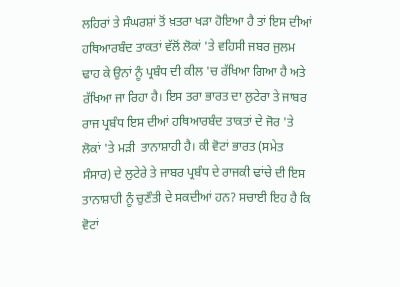ਲਹਿਰਾਂ ਤੇ ਸੰਘਰਸ਼ਾਂ ਤੋਂ ਖ਼ਤਰਾ ਖੜਾ ਹੋਇਆ ਹੈ ਤਾਂ ਇਸ ਦੀਆਂ ਹਥਿਆਰਬੰਦ ਤਾਕਤਾਂ ਵੱਲੋਂ ਲੋਕਾਂ 'ਤੇ ਵਹਿਸੀ ਜਬਰ ਜੁਲਮ ਢਾਹ ਕੇ ਉਨਾਂ ਨੂੰ ਪ੍ਰਬੰਧ ਦੀ ਕੀਲ 'ਚ ਰੱਖਿਆ ਗਿਆ ਹੈ ਅਤੇ ਰੱਖਿਆ ਜਾ ਰਿਹਾ ਹੈ। ਇਸ ਤਰਾ ਭਾਰਤ ਦਾ ਲੁਟੇਰਾ ਤੇ ਜਾਬਰ ਰਾਜ ਪ੍ਰਬੰਧ ਇਸ ਦੀਆਂ ਹਥਿਆਰਬੰਦ ਤਾਕਤਾਂ ਦੇ ਜੋਰ 'ਤੇ ਲੋਕਾਂ 'ਤੇ ਮੜੀ  ਤਾਨਾਸ਼ਾਹੀ ਹੈ। ਕੀ ਵੋਟਾਂ ਭਾਰਤ (ਸਮੇਤ ਸੰਸਾਰ) ਦੇ ਲੁਟੇਰੇ ਤੇ ਜਾਬਰ ਪ੍ਰਬੰਧ ਦੇ ਰਾਜਕੀ ਢਾਂਚੇ ਦੀ ਇਸ ਤਾਨਾਸ਼ਾਹੀ ਨੂੰ ਚੁਣੌਤੀ ਦੇ ਸਕਦੀਆਂ ਹਨ? ਸਚਾਈ ਇਹ ਹੈ ਕਿ ਵੋਟਾਂ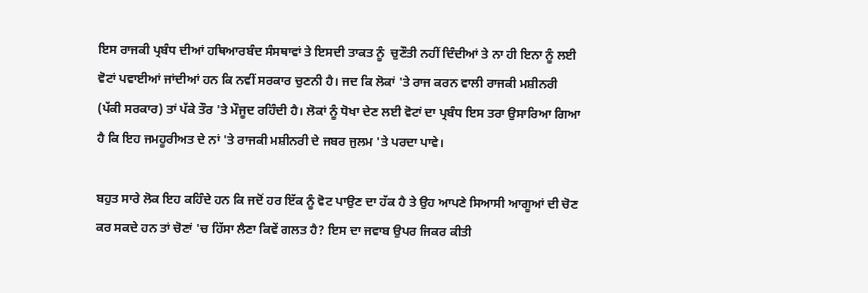ਇਸ ਰਾਜਕੀ ਪ੍ਰਬੰਧ ਦੀਆਂ ਹਥਿਆਰਬੰਦ ਸੰਸਥਾਵਾਂ ਤੇ ਇਸਦੀ ਤਾਕਤ ਨੂੰ  ਚੁਣੌਤੀ ਨਹੀਂ ਦਿੰਦੀਆਂ ਤੇ ਨਾ ਹੀ ਇਨਾ ਨੂੰ ਲਈ ਵੋਟਾਂ ਪਵਾਈਆਂ ਜਾਂਦੀਆਂ ਹਨ ਕਿ ਨਵੀਂ ਸਰਕਾਰ ਚੁਣਨੀ ਹੈ। ਜਦ ਕਿ ਲੋਕਾਂ 'ਤੇ ਰਾਜ ਕਰਨ ਵਾਲੀ ਰਾਜਕੀ ਮਸ਼ੀਨਰੀ (ਪੱਕੀ ਸਰਕਾਰ) ਤਾਂ ਪੱਕੇ ਤੌਰ 'ਤੇ ਮੌਜੂਦ ਰਹਿੰਦੀ ਹੈ। ਲੋਕਾਂ ਨੂੰ ਧੋਖਾ ਦੇਣ ਲਈ ਵੋਟਾਂ ਦਾ ਪ੍ਰਬੰਧ ਇਸ ਤਰਾ ਉਸਾਰਿਆ ਗਿਆ ਹੈ ਕਿ ਇਹ ਜਮਹੂਰੀਅਤ ਦੇ ਨਾਂ 'ਤੇ ਰਾਜਕੀ ਮਸ਼ੀਨਰੀ ਦੇ ਜਬਰ ਜੁਲਮ 'ਤੇ ਪਰਦਾ ਪਾਵੇ।

ਬਹੁਤ ਸਾਰੇ ਲੋਕ ਇਹ ਕਹਿੰਦੇ ਹਨ ਕਿ ਜਦੋਂ ਹਰ ਇੱਕ ਨੂੰ ਵੋਟ ਪਾਉਣ ਦਾ ਹੱਕ ਹੈ ਤੇ ਉਹ ਆਪਣੇ ਸਿਆਸੀ ਆਗੂਆਂ ਦੀ ਚੋਣ ਕਰ ਸਕਦੇ ਹਨ ਤਾਂ ਚੋਣਾਂ 'ਚ ਹਿੱਸਾ ਲੈਣਾ ਕਿਵੇਂ ਗਲਤ ਹੈ? ਇਸ ਦਾ ਜਵਾਬ ਉਪਰ ਜਿਕਰ ਕੀਤੀ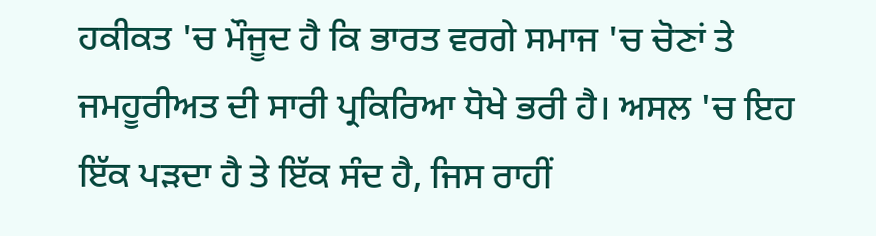ਹਕੀਕਤ 'ਚ ਮੌਜੂਦ ਹੈ ਕਿ ਭਾਰਤ ਵਰਗੇ ਸਮਾਜ 'ਚ ਚੋਣਾਂ ਤੇ ਜਮਹੂਰੀਅਤ ਦੀ ਸਾਰੀ ਪ੍ਰਕਿਰਿਆ ਧੋਖੇ ਭਰੀ ਹੈ। ਅਸਲ 'ਚ ਇਹ ਇੱਕ ਪੜਦਾ ਹੈ ਤੇ ਇੱਕ ਸੰਦ ਹੈ, ਜਿਸ ਰਾਹੀਂ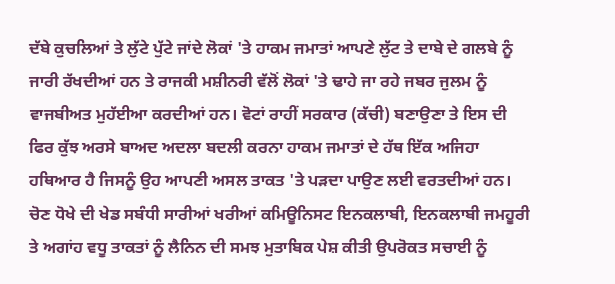ਦੱਬੇ ਕੁਚਲਿਆਂ ਤੇ ਲੁੱਟੇ ਪੁੱਟੇ ਜਾਂਦੇ ਲੋਕਾਂ 'ਤੇ ਹਾਕਮ ਜਮਾਤਾਂ ਆਪਣੇ ਲੁੱਟ ਤੇ ਦਾਬੇ ਦੇ ਗਲਬੇ ਨੂੰ ਜਾਰੀ ਰੱਖਦੀਆਂ ਹਨ ਤੇ ਰਾਜਕੀ ਮਸ਼ੀਨਰੀ ਵੱਲੋਂ ਲੋਕਾਂ 'ਤੇ ਢਾਹੇ ਜਾ ਰਹੇ ਜਬਰ ਜੁਲਮ ਨੂੰ ਵਾਜਬੀਅਤ ਮੁਹੱਈਆ ਕਰਦੀਆਂ ਹਨ। ਵੋਟਾਂ ਰਾਹੀਂ ਸਰਕਾਰ (ਕੱਚੀ) ਬਣਾਉਣਾ ਤੇ ਇਸ ਦੀ ਫਿਰ ਕੁੱਝ ਅਰਸੇ ਬਾਅਦ ਅਦਲਾ ਬਦਲੀ ਕਰਨਾ ਹਾਕਮ ਜਮਾਤਾਂ ਦੇ ਹੱਥ ਇੱਕ ਅਜਿਹਾ ਹਥਿਆਰ ਹੈ ਜਿਸਨੂੰ ਉਹ ਆਪਣੀ ਅਸਲ ਤਾਕਤ 'ਤੇ ਪੜਦਾ ਪਾਉਣ ਲਈ ਵਰਤਦੀਆਂ ਹਨ। ਚੋਣ ਧੋਖੇ ਦੀ ਖੇਡ ਸਬੰਧੀ ਸਾਰੀਆਂ ਖਰੀਆਂ ਕਮਿਊਨਿਸਟ ਇਨਕਲਾਬੀ, ਇਨਕਲਾਬੀ ਜਮਹੂਰੀ ਤੇ ਅਗਾਂਹ ਵਧੂ ਤਾਕਤਾਂ ਨੂੰ ਲੈਨਿਨ ਦੀ ਸਮਝ ਮੁਤਾਬਿਕ ਪੇਸ਼ ਕੀਤੀ ਉਪਰੋਕਤ ਸਚਾਈ ਨੂੰ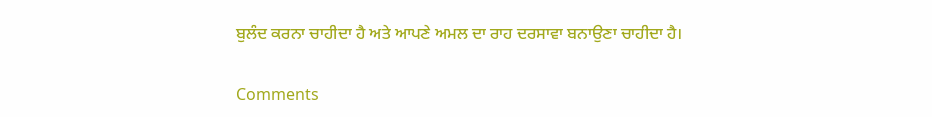ਬੁਲੰਦ ਕਰਨਾ ਚਾਹੀਦਾ ਹੈ ਅਤੇ ਆਪਣੇ ਅਮਲ ਦਾ ਰਾਹ ਦਰਸਾਵਾ ਬਨਾਉਣਾ ਚਾਹੀਦਾ ਹੈ।

Comments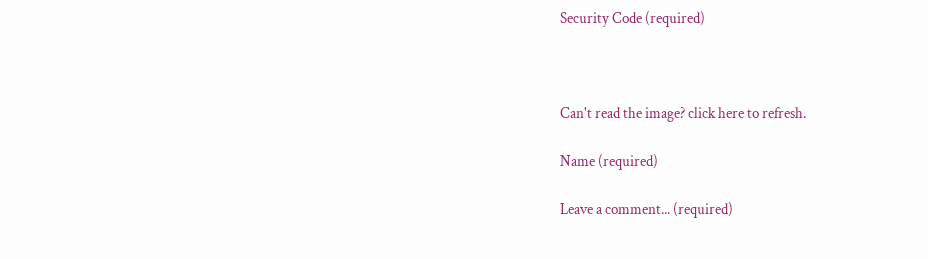Security Code (required)



Can't read the image? click here to refresh.

Name (required)

Leave a comment... (required)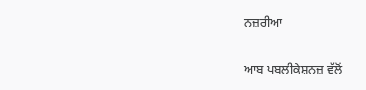ਨਜ਼ਰੀਆ

ਆਬ ਪਬਲੀਕੇਸ਼ਨਜ਼ ਵੱਲੋਂ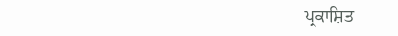ਪ੍ਰਕਾਸ਼ਿਤ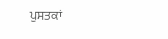ਪੁਸਤਕਾਂ